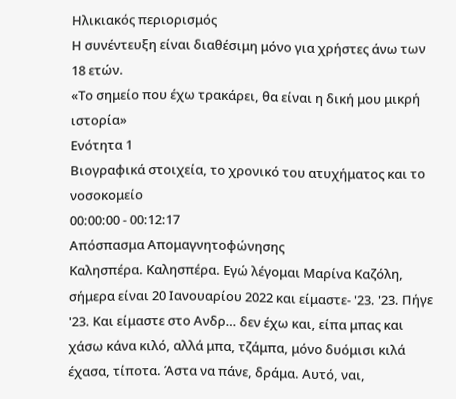Ηλικιακός περιορισμός
Η συνέντευξη είναι διαθέσιμη μόνο για χρήστες άνω των 18 ετών.
«Το σημείο που έχω τρακάρει, θα είναι η δική μου μικρή ιστορία»
Ενότητα 1
Βιογραφικά στοιχεία, το χρονικό του ατυχήματος και το νοσοκομείο
00:00:00 - 00:12:17
Απόσπασμα Απομαγνητοφώνησης
Καλησπέρα. Καλησπέρα. Εγώ λέγομαι Μαρίνα Καζόλη, σήμερα είναι 20 Ιανουαρίου 2022 και είμαστε- '23. '23. Πήγε '23. Και είμαστε στο Ανδρ… δεν έχω και, είπα μπας και χάσω κάνα κιλό, αλλά μπα, τζάμπα, μόνο δυόμισι κιλά έχασα, τίποτα. Άστα να πάνε, δράμα. Αυτό, ναι,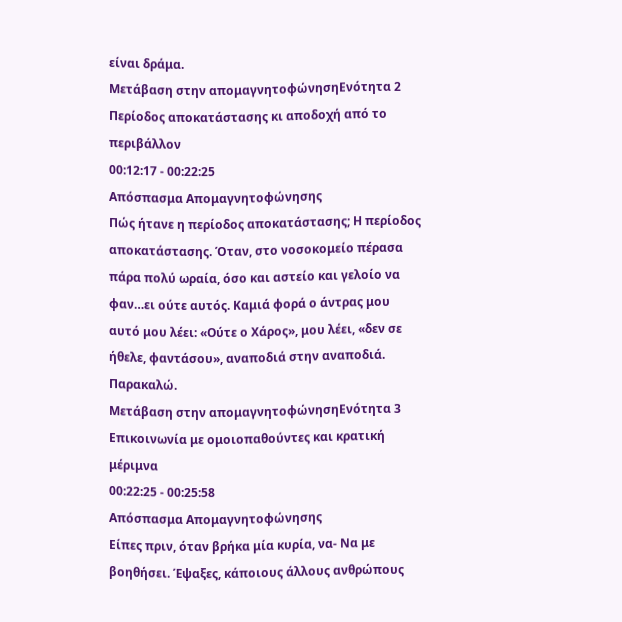είναι δράμα.
Μετάβαση στην απομαγνητοφώνησηΕνότητα 2
Περίοδος αποκατάστασης κι αποδοχή από το περιβάλλον
00:12:17 - 00:22:25
Απόσπασμα Απομαγνητοφώνησης
Πώς ήτανε η περίοδος αποκατάστασης; Η περίοδος αποκατάστασης. Όταν, στο νοσοκομείο πέρασα πάρα πολύ ωραία, όσο και αστείο και γελοίο να φαν…ει ούτε αυτός. Καμιά φορά ο άντρας μου αυτό μου λέει: «Ούτε ο Χάρος», μου λέει, «δεν σε ήθελε, φαντάσου», αναποδιά στην αναποδιά. Παρακαλώ.
Μετάβαση στην απομαγνητοφώνησηΕνότητα 3
Επικοινωνία με ομοιοπαθούντες και κρατική μέριμνα
00:22:25 - 00:25:58
Απόσπασμα Απομαγνητοφώνησης
Είπες πριν, όταν βρήκα μία κυρία, να- Να με βοηθήσει. Έψαξες, κάποιους άλλους ανθρώπους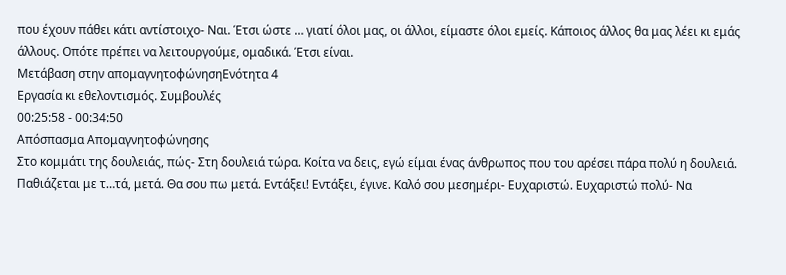που έχουν πάθει κάτι αντίστοιχο- Ναι. Έτσι ώστε … γιατί όλοι μας, οι άλλοι, είμαστε όλοι εμείς. Κάποιος άλλος θα μας λέει κι εμάς άλλους. Οπότε πρέπει να λειτουργούμε, ομαδικά. Έτσι είναι.
Μετάβαση στην απομαγνητοφώνησηΕνότητα 4
Εργασία κι εθελοντισμός. Συμβουλές
00:25:58 - 00:34:50
Απόσπασμα Απομαγνητοφώνησης
Στο κομμάτι της δουλειάς, πώς- Στη δουλειά τώρα. Κοίτα να δεις, εγώ είμαι ένας άνθρωπος που του αρέσει πάρα πολύ η δουλειά. Παθιάζεται με τ…τά, μετά. Θα σου πω μετά. Εντάξει! Εντάξει, έγινε. Καλό σου μεσημέρι- Ευχαριστώ. Ευχαριστώ πολύ- Να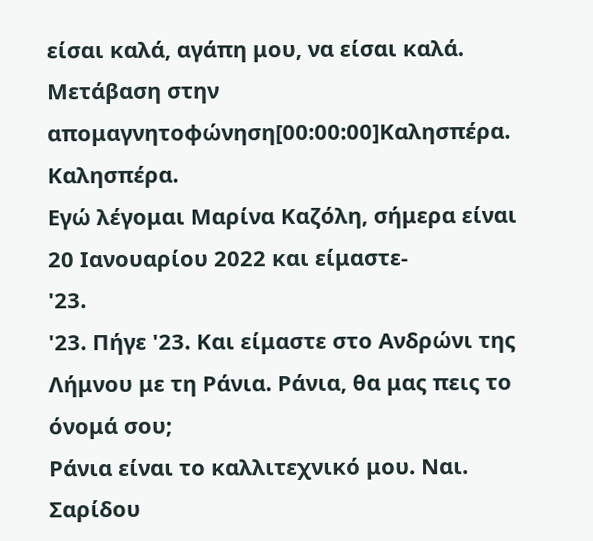είσαι καλά, αγάπη μου, να είσαι καλά.
Μετάβαση στην απομαγνητοφώνηση[00:00:00]Καλησπέρα.
Καλησπέρα.
Εγώ λέγομαι Μαρίνα Καζόλη, σήμερα είναι 20 Ιανουαρίου 2022 και είμαστε-
'23.
'23. Πήγε '23. Και είμαστε στο Ανδρώνι της Λήμνου με τη Ράνια. Ράνια, θα μας πεις το όνομά σου;
Ράνια είναι το καλλιτεχνικό μου. Ναι. Σαρίδου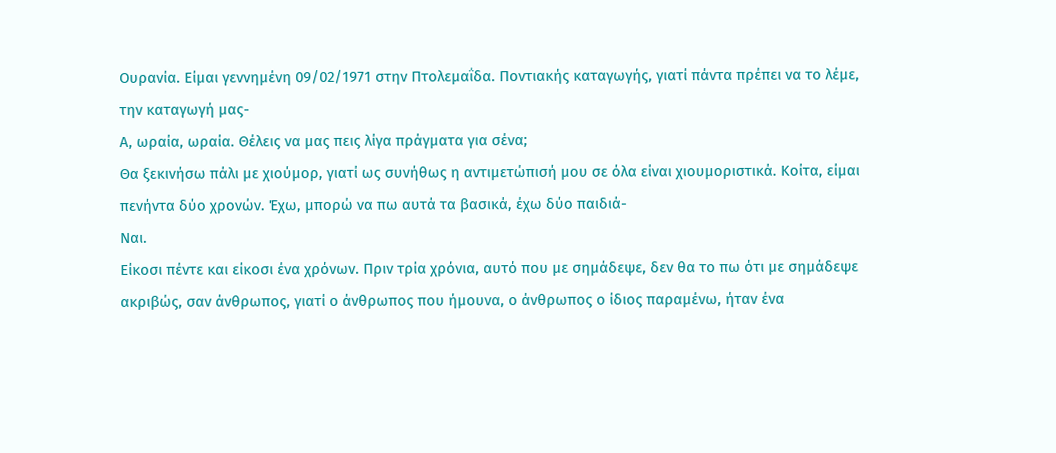Ουρανία. Είμαι γεννημένη 09/02/1971 στην Πτολεμαΐδα. Ποντιακής καταγωγής, γιατί πάντα πρέπει να το λέμε, την καταγωγή μας-
Α, ωραία, ωραία. Θέλεις να μας πεις λίγα πράγματα για σένα;
Θα ξεκινήσω πάλι με χιούμορ, γιατί ως συνήθως η αντιμετώπισή μου σε όλα είναι χιουμοριστικά. Κοίτα, είμαι πενήντα δύο χρονών. Έχω, μπορώ να πω αυτά τα βασικά, έχω δύο παιδιά-
Ναι.
Είκοσι πέντε και είκοσι ένα χρόνων. Πριν τρία χρόνια, αυτό που με σημάδεψε, δεν θα το πω ότι με σημάδεψε ακριβώς, σαν άνθρωπος, γιατί ο άνθρωπος που ήμουνα, ο άνθρωπος ο ίδιος παραμένω, ήταν ένα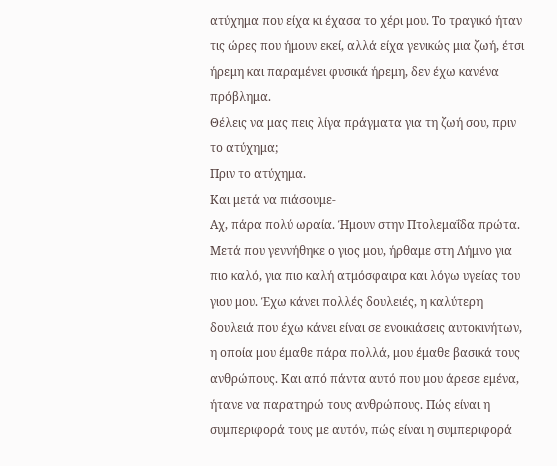ατύχημα που είχα κι έχασα το χέρι μου. Το τραγικό ήταν τις ώρες που ήμουν εκεί, αλλά είχα γενικώς μια ζωή, έτσι ήρεμη και παραμένει φυσικά ήρεμη, δεν έχω κανένα πρόβλημα.
Θέλεις να μας πεις λίγα πράγματα για τη ζωή σου, πριν το ατύχημα;
Πριν το ατύχημα.
Και μετά να πιάσουμε-
Αχ, πάρα πολύ ωραία. Ήμουν στην Πτολεμαΐδα πρώτα. Μετά που γεννήθηκε ο γιος μου, ήρθαμε στη Λήμνο για πιο καλό, για πιο καλή ατμόσφαιρα και λόγω υγείας του γιου μου. Έχω κάνει πολλές δουλειές, η καλύτερη δουλειά που έχω κάνει είναι σε ενοικιάσεις αυτοκινήτων, η οποία μου έμαθε πάρα πολλά, μου έμαθε βασικά τους ανθρώπους. Και από πάντα αυτό που μου άρεσε εμένα, ήτανε να παρατηρώ τους ανθρώπους. Πώς είναι η συμπεριφορά τους με αυτόν, πώς είναι η συμπεριφορά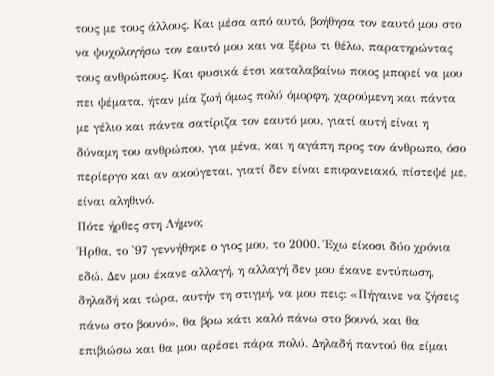τους με τους άλλους. Και μέσα από αυτό, βοήθησα τον εαυτό μου στο να ψυχολογήσω τον εαυτό μου και να ξέρω τι θέλω, παρατηρώντας τους ανθρώπους. Και φυσικά έτσι καταλαβαίνω ποιος μπορεί να μου πει ψέματα, ήταν μία ζωή όμως πολύ όμορφη, χαρούμενη και πάντα με γέλιο και πάντα σατίριζα τον εαυτό μου, γιατί αυτή είναι η δύναμη του ανθρώπου, για μένα, και η αγάπη προς τον άνθρωπο, όσο περίεργο και αν ακούγεται, γιατί δεν είναι επιφανειακό, πίστεψέ με, είναι αληθινό.
Πότε ήρθες στη Λήμνο;
Ήρθα, το '97 γεννήθηκε ο γιος μου, το 2000. Έχω είκοσι δύο χρόνια εδώ. Δεν μου έκανε αλλαγή, η αλλαγή δεν μου έκανε εντύπωση, δηλαδή και τώρα, αυτήν τη στιγμή, να μου πεις: «Πήγαινε να ζήσεις πάνω στο βουνό», θα βρω κάτι καλό πάνω στο βουνό, και θα επιβιώσω και θα μου αρέσει πάρα πολύ. Δηλαδή παντού θα είμαι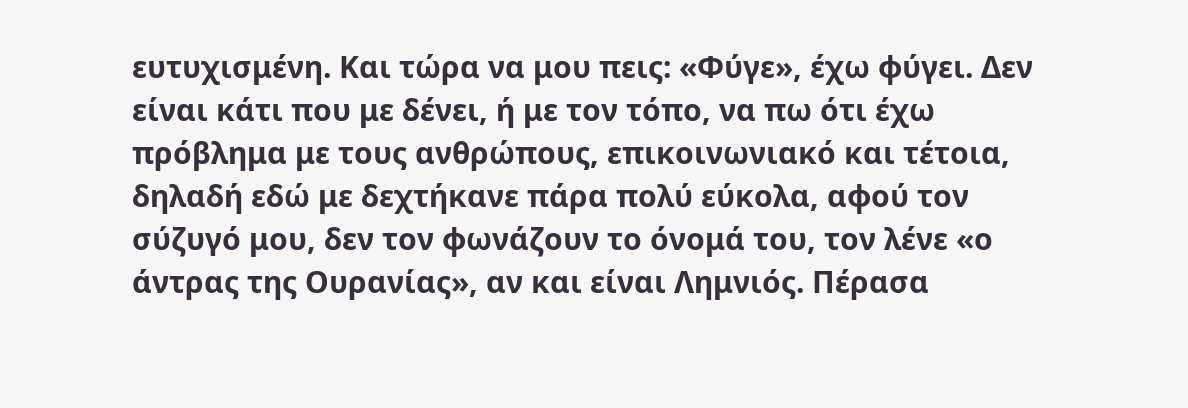ευτυχισμένη. Και τώρα να μου πεις: «Φύγε», έχω φύγει. Δεν είναι κάτι που με δένει, ή με τον τόπο, να πω ότι έχω πρόβλημα με τους ανθρώπους, επικοινωνιακό και τέτοια, δηλαδή εδώ με δεχτήκανε πάρα πολύ εύκολα, αφού τον σύζυγό μου, δεν τον φωνάζουν το όνομά του, τον λένε «ο άντρας της Ουρανίας», αν και είναι Λημνιός. Πέρασα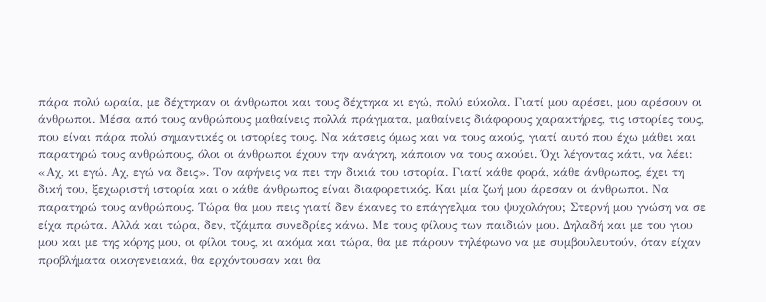πάρα πολύ ωραία, με δέχτηκαν οι άνθρωποι και τους δέχτηκα κι εγώ, πολύ εύκολα. Γιατί μου αρέσει, μου αρέσουν οι άνθρωποι. Μέσα από τους ανθρώπους μαθαίνεις πολλά πράγματα, μαθαίνεις διάφορους χαρακτήρες, τις ιστορίες τους, που είναι πάρα πολύ σημαντικές οι ιστορίες τους. Να κάτσεις όμως και να τους ακούς, γιατί αυτό που έχω μάθει και παρατηρώ τους ανθρώπους, όλοι οι άνθρωποι έχουν την ανάγκη, κάποιον να τους ακούει. Όχι λέγοντας κάτι, να λέει: «Αχ, κι εγώ. Αχ, εγώ να δεις». Τον αφήνεις να πει την δικιά του ιστορία. Γιατί κάθε φορά, κάθε άνθρωπος, έχει τη δική του, ξεχωριστή ιστορία και ο κάθε άνθρωπος είναι διαφορετικός. Και μία ζωή μου άρεσαν οι άνθρωποι. Να παρατηρώ τους ανθρώπους. Τώρα θα μου πεις γιατί δεν έκανες το επάγγελμα του ψυχολόγου; Στερνή μου γνώση να σε είχα πρώτα. Αλλά και τώρα, δεν, τζάμπα συνεδρίες κάνω. Με τους φίλους των παιδιών μου. Δηλαδή και με του γιου μου και με της κόρης μου, οι φίλοι τους, κι ακόμα και τώρα, θα με πάρουν τηλέφωνο να με συμβουλευτούν, όταν είχαν προβλήματα οικογενειακά, θα ερχόντουσαν και θα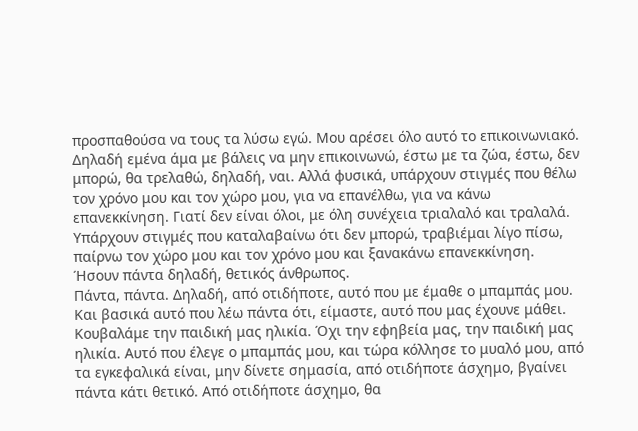προσπαθούσα να τους τα λύσω εγώ. Μου αρέσει όλο αυτό το επικοινωνιακό. Δηλαδή εμένα άμα με βάλεις να μην επικοινωνώ, έστω με τα ζώα, έστω, δεν μπορώ, θα τρελαθώ, δηλαδή, ναι. Αλλά φυσικά, υπάρχουν στιγμές που θέλω τον χρόνο μου και τον χώρο μου, για να επανέλθω, για να κάνω επανεκκίνηση. Γιατί δεν είναι όλοι, με όλη συνέχεια τριαλαλό και τραλαλά. Υπάρχουν στιγμές που καταλαβαίνω ότι δεν μπορώ, τραβιέμαι λίγο πίσω, παίρνω τον χώρο μου και τον χρόνο μου και ξανακάνω επανεκκίνηση.
Ήσουν πάντα δηλαδή, θετικός άνθρωπος.
Πάντα, πάντα. Δηλαδή, από οτιδήποτε, αυτό που με έμαθε ο μπαμπάς μου. Και βασικά αυτό που λέω πάντα ότι, είμαστε, αυτό που μας έχουνε μάθει. Κουβαλάμε την παιδική μας ηλικία. Όχι την εφηβεία μας, την παιδική μας ηλικία. Αυτό που έλεγε ο μπαμπάς μου, και τώρα κόλλησε το μυαλό μου, από τα εγκεφαλικά είναι, μην δίνετε σημασία, από οτιδήποτε άσχημο, βγαίνει πάντα κάτι θετικό. Από οτιδήποτε άσχημο, θα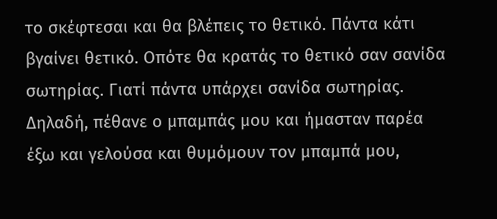το σκέφτεσαι και θα βλέπεις το θετικό. Πάντα κάτι βγαίνει θετικό. Οπότε θα κρατάς το θετικό σαν σανίδα σωτηρίας. Γιατί πάντα υπάρχει σανίδα σωτηρίας. Δηλαδή, πέθανε ο μπαμπάς μου και ήμασταν παρέα έξω και γελούσα και θυμόμουν τον μπαμπά μου,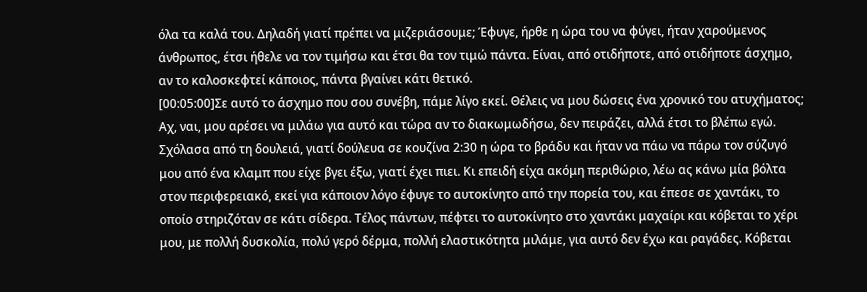όλα τα καλά του. Δηλαδή γιατί πρέπει να μιζεριάσουμε; Έφυγε, ήρθε η ώρα του να φύγει, ήταν χαρούμενος άνθρωπος, έτσι ήθελε να τον τιμήσω και έτσι θα τον τιμώ πάντα. Είναι, από οτιδήποτε, από οτιδήποτε άσχημο, αν το καλοσκεφτεί κάποιος, πάντα βγαίνει κάτι θετικό.
[00:05:00]Σε αυτό το άσχημο που σου συνέβη, πάμε λίγο εκεί. Θέλεις να μου δώσεις ένα χρονικό του ατυχήματος;
Αχ, ναι, μου αρέσει να μιλάω για αυτό και τώρα αν το διακωμωδήσω, δεν πειράζει, αλλά έτσι το βλέπω εγώ. Σχόλασα από τη δουλειά, γιατί δούλευα σε κουζίνα 2:30 η ώρα το βράδυ και ήταν να πάω να πάρω τον σύζυγό μου από ένα κλαμπ που είχε βγει έξω, γιατί έχει πιει. Κι επειδή είχα ακόμη περιθώριο, λέω ας κάνω μία βόλτα στον περιφερειακό, εκεί για κάποιον λόγο έφυγε το αυτοκίνητο από την πορεία του, και έπεσε σε χαντάκι, το οποίο στηριζόταν σε κάτι σίδερα. Τέλος πάντων, πέφτει το αυτοκίνητο στο χαντάκι μαχαίρι και κόβεται το χέρι μου, με πολλή δυσκολία, πολύ γερό δέρμα, πολλή ελαστικότητα μιλάμε, για αυτό δεν έχω και ραγάδες. Κόβεται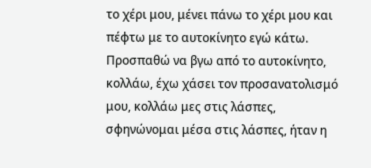το χέρι μου, μένει πάνω το χέρι μου και πέφτω με το αυτοκίνητο εγώ κάτω. Προσπαθώ να βγω από το αυτοκίνητο, κολλάω, έχω χάσει τον προσανατολισμό μου, κολλάω μες στις λάσπες, σφηνώνομαι μέσα στις λάσπες, ήταν η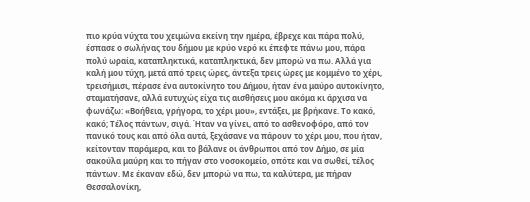πιο κρύα νύχτα του χειμώνα εκείνη την ημέρα, έβρεχε και πάρα πολύ, έσπασε ο σωλήνας του δήμου με κρύο νερό κι έπεφτε πάνω μου, πάρα πολύ ωραία, καταπληκτικά, καταπληκτικά, δεν μπορώ να πω. Αλλά για καλή μου τύχη, μετά από τρεις ώρες, άντεξα τρεις ώρες με κομμένο το χέρι, τρεισήμισι, πέρασε ένα αυτοκίνητο του Δήμου, ήταν ένα μαύρο αυτοκίνητο, σταματήσανε, αλλά ευτυχώς είχα τις αισθήσεις μου ακόμα κι άρχισα να φωνάζω: «Βοήθεια, γρήγορα, το χέρι μου», εντάξει, με βρήκανε. Το κακό, κακό; Τέλος πάντων, σιγά. Ήταν να γίνει, από το ασθενοφόρο, από τον πανικό τους και από όλα αυτά, ξεχάσανε να πάρουν το χέρι μου, που ήταν, κείτονταν παράμερα, και το βάλανε οι άνθρωποι από τον Δήμο, σε μία σακούλα μαύρη και το πήγαν στο νοσοκομείο, οπότε και να σωθεί, τέλος πάντων. Με έκαναν εδώ, δεν μπορώ να πω, τα καλύτερα, με πήραν Θεσσαλονίκη,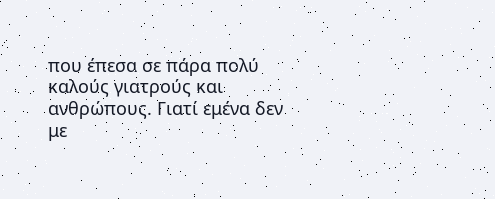που έπεσα σε πάρα πολύ καλούς γιατρούς και ανθρώπους. Γιατί εμένα δεν με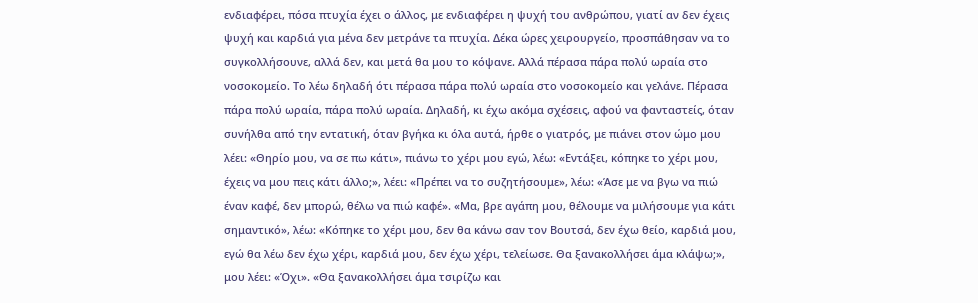ενδιαφέρει, πόσα πτυχία έχει ο άλλος, με ενδιαφέρει η ψυχή του ανθρώπου, γιατί αν δεν έχεις ψυχή και καρδιά για μένα δεν μετράνε τα πτυχία. Δέκα ώρες χειρουργείο, προσπάθησαν να το συγκολλήσουνε, αλλά δεν, και μετά θα μου το κόψανε. Αλλά πέρασα πάρα πολύ ωραία στο νοσοκομείο. Το λέω δηλαδή ότι πέρασα πάρα πολύ ωραία στο νοσοκομείο και γελάνε. Πέρασα πάρα πολύ ωραία, πάρα πολύ ωραία. Δηλαδή, κι έχω ακόμα σχέσεις, αφού να φανταστείς, όταν συνήλθα από την εντατική, όταν βγήκα κι όλα αυτά, ήρθε ο γιατρός, με πιάνει στον ώμο μου λέει: «Θηρίο μου, να σε πω κάτι», πιάνω το χέρι μου εγώ, λέω: «Εντάξει, κόπηκε το χέρι μου, έχεις να μου πεις κάτι άλλο;», λέει: «Πρέπει να το συζητήσουμε», λέω: «Άσε με να βγω να πιώ έναν καφέ, δεν μπορώ, θέλω να πιώ καφέ». «Μα, βρε αγάπη μου, θέλουμε να μιλήσουμε για κάτι σημαντικό», λέω: «Κόπηκε το χέρι μου, δεν θα κάνω σαν τον Βουτσά, δεν έχω θείο, καρδιά μου, εγώ θα λέω δεν έχω χέρι, καρδιά μου, δεν έχω χέρι, τελείωσε. Θα ξανακολλήσει άμα κλάψω;», μου λέει: «Όχι». «Θα ξανακολλήσει άμα τσιρίζω και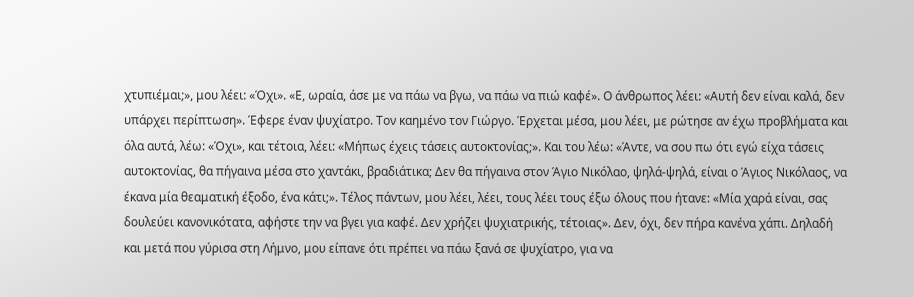χτυπιέμαι;», μου λέει: «Όχι». «Ε, ωραία, άσε με να πάω να βγω, να πάω να πιώ καφέ». Ο άνθρωπος λέει: «Αυτή δεν είναι καλά, δεν υπάρχει περίπτωση». Έφερε έναν ψυχίατρο. Τον καημένο τον Γιώργο. Έρχεται μέσα, μου λέει, με ρώτησε αν έχω προβλήματα και όλα αυτά, λέω: «Όχι», και τέτοια, λέει: «Μήπως έχεις τάσεις αυτοκτονίας;». Και του λέω: «Άντε, να σου πω ότι εγώ είχα τάσεις αυτοκτονίας, θα πήγαινα μέσα στο χαντάκι, βραδιάτικα; Δεν θα πήγαινα στον Άγιο Νικόλαο, ψηλά-ψηλά, είναι ο Άγιος Νικόλαος, να έκανα μία θεαματική έξοδο, ένα κάτι;». Τέλος πάντων, μου λέει, λέει, τους λέει τους έξω όλους που ήτανε: «Μία χαρά είναι, σας δουλεύει κανονικότατα, αφήστε την να βγει για καφέ. Δεν χρήζει ψυχιατρικής, τέτοιας». Δεν, όχι, δεν πήρα κανένα χάπι. Δηλαδή και μετά που γύρισα στη Λήμνο, μου είπανε ότι πρέπει να πάω ξανά σε ψυχίατρο, για να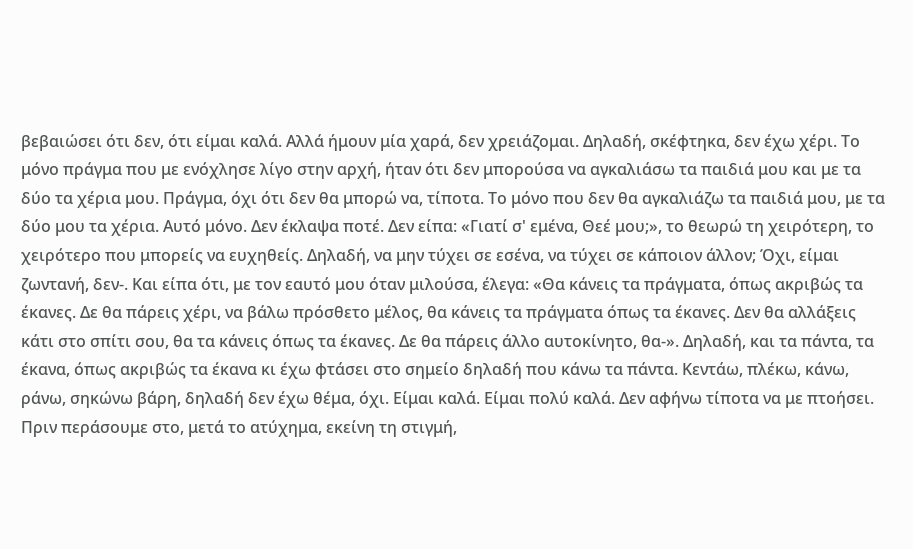βεβαιώσει ότι δεν, ότι είμαι καλά. Αλλά ήμουν μία χαρά, δεν χρειάζομαι. Δηλαδή, σκέφτηκα, δεν έχω χέρι. Το μόνο πράγμα που με ενόχλησε λίγο στην αρχή, ήταν ότι δεν μπορούσα να αγκαλιάσω τα παιδιά μου και με τα δύο τα χέρια μου. Πράγμα, όχι ότι δεν θα μπορώ να, τίποτα. Το μόνο που δεν θα αγκαλιάζω τα παιδιά μου, με τα δύο μου τα χέρια. Αυτό μόνο. Δεν έκλαψα ποτέ. Δεν είπα: «Γιατί σ' εμένα, Θεέ μου;», το θεωρώ τη χειρότερη, το χειρότερο που μπορείς να ευχηθείς. Δηλαδή, να μην τύχει σε εσένα, να τύχει σε κάποιον άλλον; Όχι, είμαι ζωντανή, δεν-. Και είπα ότι, με τον εαυτό μου όταν μιλούσα, έλεγα: «Θα κάνεις τα πράγματα, όπως ακριβώς τα έκανες. Δε θα πάρεις χέρι, να βάλω πρόσθετο μέλος, θα κάνεις τα πράγματα όπως τα έκανες. Δεν θα αλλάξεις κάτι στο σπίτι σου, θα τα κάνεις όπως τα έκανες. Δε θα πάρεις άλλο αυτοκίνητο, θα-». Δηλαδή, και τα πάντα, τα έκανα, όπως ακριβώς τα έκανα κι έχω φτάσει στο σημείο δηλαδή που κάνω τα πάντα. Κεντάω, πλέκω, κάνω, ράνω, σηκώνω βάρη, δηλαδή δεν έχω θέμα, όχι. Είμαι καλά. Είμαι πολύ καλά. Δεν αφήνω τίποτα να με πτοήσει.
Πριν περάσουμε στο, μετά το ατύχημα, εκείνη τη στιγμή,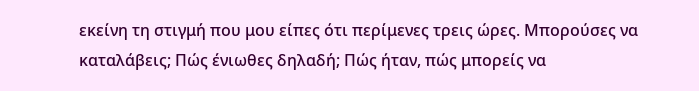εκείνη τη στιγμή που μου είπες ότι περίμενες τρεις ώρες. Μπορούσες να καταλάβεις; Πώς ένιωθες δηλαδή; Πώς ήταν, πώς μπορείς να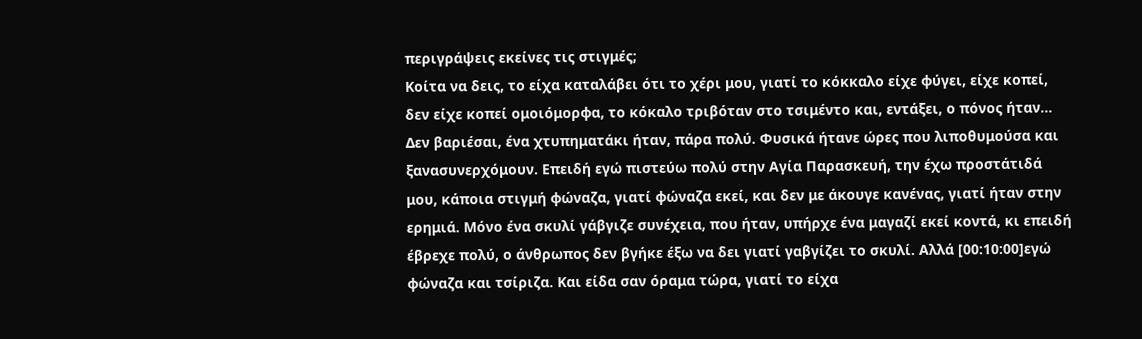περιγράψεις εκείνες τις στιγμές;
Κοίτα να δεις, το είχα καταλάβει ότι το χέρι μου, γιατί το κόκκαλο είχε φύγει, είχε κοπεί, δεν είχε κοπεί ομοιόμορφα, το κόκαλο τριβόταν στο τσιμέντο και, εντάξει, ο πόνος ήταν... Δεν βαριέσαι, ένα χτυπηματάκι ήταν, πάρα πολύ. Φυσικά ήτανε ώρες που λιποθυμούσα και ξανασυνερχόμουν. Επειδή εγώ πιστεύω πολύ στην Αγία Παρασκευή, την έχω προστάτιδά μου, κάποια στιγμή φώναζα, γιατί φώναζα εκεί, και δεν με άκουγε κανένας, γιατί ήταν στην ερημιά. Μόνο ένα σκυλί γάβγιζε συνέχεια, που ήταν, υπήρχε ένα μαγαζί εκεί κοντά, κι επειδή έβρεχε πολύ, ο άνθρωπος δεν βγήκε έξω να δει γιατί γαβγίζει το σκυλί. Αλλά [00:10:00]εγώ φώναζα και τσίριζα. Και είδα σαν όραμα τώρα, γιατί το είχα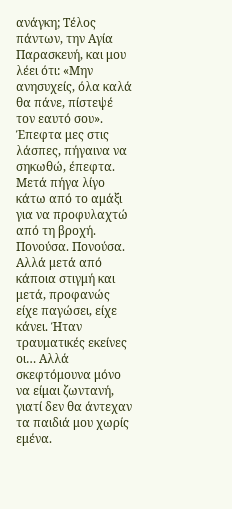ανάγκη; Τέλος πάντων, την Αγία Παρασκευή, και μου λέει ότι: «Μην ανησυχείς, όλα καλά θα πάνε, πίστεψέ τον εαυτό σου». Έπεφτα μες στις λάσπες, πήγαινα να σηκωθώ, έπεφτα. Μετά πήγα λίγο κάτω από το αμάξι για να προφυλαχτώ από τη βροχή. Πονούσα. Πονούσα. Αλλά μετά από κάποια στιγμή και μετά, προφανώς είχε παγώσει, είχε κάνει. Ήταν τραυματικές εκείνες οι… Αλλά σκεφτόμουνα μόνο να είμαι ζωντανή, γιατί δεν θα άντεχαν τα παιδιά μου χωρίς εμένα.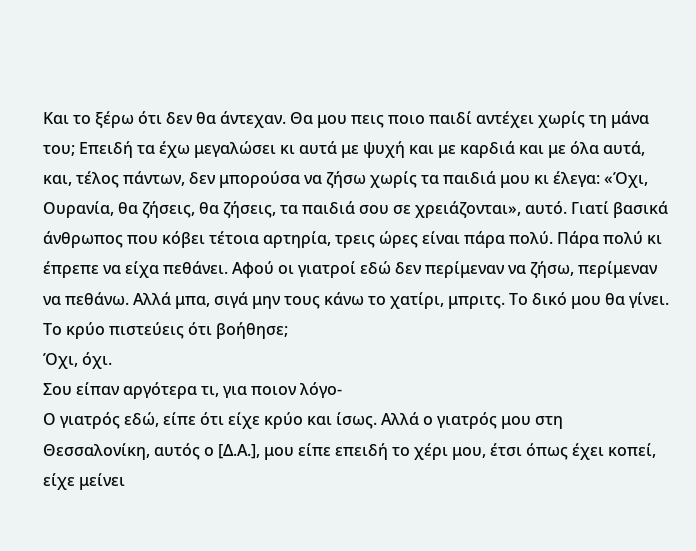Και το ξέρω ότι δεν θα άντεχαν. Θα μου πεις ποιο παιδί αντέχει χωρίς τη μάνα του; Επειδή τα έχω μεγαλώσει κι αυτά με ψυχή και με καρδιά και με όλα αυτά, και, τέλος πάντων, δεν μπορούσα να ζήσω χωρίς τα παιδιά μου κι έλεγα: «Όχι, Ουρανία, θα ζήσεις, θα ζήσεις, τα παιδιά σου σε χρειάζονται», αυτό. Γιατί βασικά άνθρωπος που κόβει τέτοια αρτηρία, τρεις ώρες είναι πάρα πολύ. Πάρα πολύ κι έπρεπε να είχα πεθάνει. Αφού οι γιατροί εδώ δεν περίμεναν να ζήσω, περίμεναν να πεθάνω. Αλλά μπα, σιγά μην τους κάνω το χατίρι, μπριτς. Το δικό μου θα γίνει.
Το κρύο πιστεύεις ότι βοήθησε;
Όχι, όχι.
Σου είπαν αργότερα τι, για ποιον λόγο-
Ο γιατρός εδώ, είπε ότι είχε κρύο και ίσως. Αλλά ο γιατρός μου στη Θεσσαλονίκη, αυτός ο [Δ.Α.], μου είπε επειδή το χέρι μου, έτσι όπως έχει κοπεί, είχε μείνει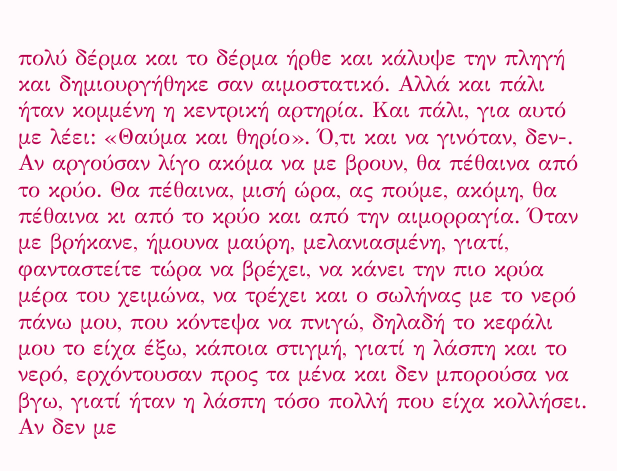πολύ δέρμα και το δέρμα ήρθε και κάλυψε την πληγή και δημιουργήθηκε σαν αιμοστατικό. Αλλά και πάλι ήταν κομμένη η κεντρική αρτηρία. Και πάλι, για αυτό με λέει: «Θαύμα και θηρίο». Ό,τι και να γινόταν, δεν-. Αν αργούσαν λίγο ακόμα να με βρουν, θα πέθαινα από το κρύο. Θα πέθαινα, μισή ώρα, ας πούμε, ακόμη, θα πέθαινα κι από το κρύο και από την αιμορραγία. Όταν με βρήκανε, ήμουνα μαύρη, μελανιασμένη, γιατί, φανταστείτε τώρα να βρέχει, να κάνει την πιο κρύα μέρα του χειμώνα, να τρέχει και ο σωλήνας με το νερό πάνω μου, που κόντεψα να πνιγώ, δηλαδή το κεφάλι μου το είχα έξω, κάποια στιγμή, γιατί η λάσπη και το νερό, ερχόντουσαν προς τα μένα και δεν μπορούσα να βγω, γιατί ήταν η λάσπη τόσο πολλή που είχα κολλήσει. Αν δεν με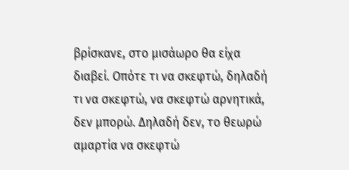βρίσκανε, στο μισάωρο θα είχα διαβεί. Οπότε τι να σκεφτώ, δηλαδή τι να σκεφτώ, να σκεφτώ αρνητικά, δεν μπορώ. Δηλαδή δεν, το θεωρώ αμαρτία να σκεφτώ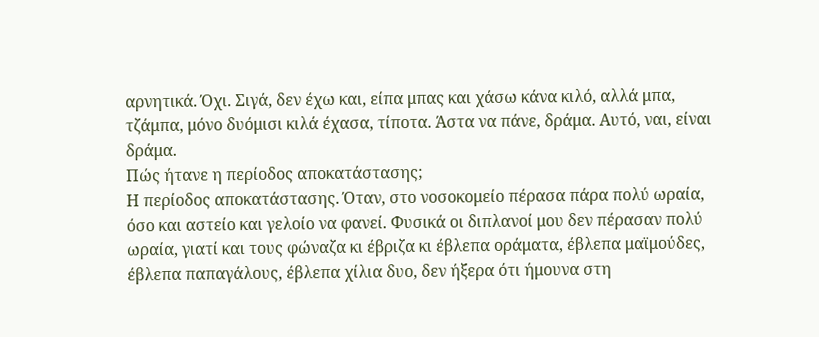αρνητικά. Όχι. Σιγά, δεν έχω και, είπα μπας και χάσω κάνα κιλό, αλλά μπα, τζάμπα, μόνο δυόμισι κιλά έχασα, τίποτα. Άστα να πάνε, δράμα. Αυτό, ναι, είναι δράμα.
Πώς ήτανε η περίοδος αποκατάστασης;
Η περίοδος αποκατάστασης. Όταν, στο νοσοκομείο πέρασα πάρα πολύ ωραία, όσο και αστείο και γελοίο να φανεί. Φυσικά οι διπλανοί μου δεν πέρασαν πολύ ωραία, γιατί και τους φώναζα κι έβριζα κι έβλεπα οράματα, έβλεπα μαϊμούδες, έβλεπα παπαγάλους, έβλεπα χίλια δυο, δεν ήξερα ότι ήμουνα στη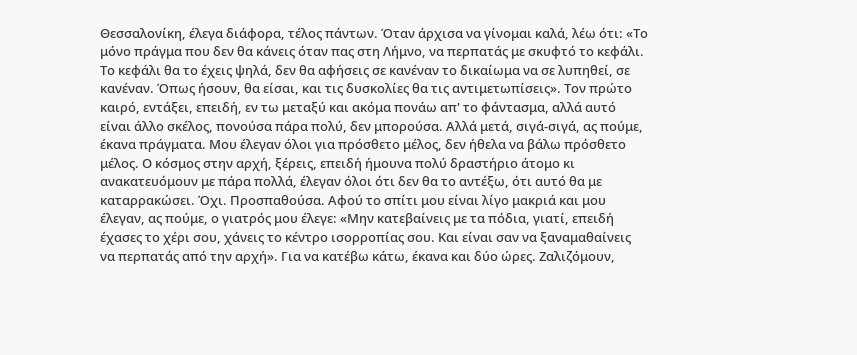Θεσσαλονίκη, έλεγα διάφορα, τέλος πάντων. Όταν άρχισα να γίνομαι καλά, λέω ότι: «Το μόνο πράγμα που δεν θα κάνεις όταν πας στη Λήμνο, να περπατάς με σκυφτό το κεφάλι. Το κεφάλι θα το έχεις ψηλά, δεν θα αφήσεις σε κανέναν το δικαίωμα να σε λυπηθεί, σε κανέναν. Όπως ήσουν, θα είσαι, και τις δυσκολίες θα τις αντιμετωπίσεις». Τον πρώτο καιρό, εντάξει, επειδή, εν τω μεταξύ και ακόμα πονάω απ' το φάντασμα, αλλά αυτό είναι άλλο σκέλος, πονούσα πάρα πολύ, δεν μπορούσα. Αλλά μετά, σιγά-σιγά, ας πούμε, έκανα πράγματα. Μου έλεγαν όλοι για πρόσθετο μέλος, δεν ήθελα να βάλω πρόσθετο μέλος. Ο κόσμος στην αρχή, ξέρεις, επειδή ήμουνα πολύ δραστήριο άτομο κι ανακατευόμουν με πάρα πολλά, έλεγαν όλοι ότι δεν θα το αντέξω, ότι αυτό θα με καταρρακώσει. Όχι. Προσπαθούσα. Αφού το σπίτι μου είναι λίγο μακριά και μου έλεγαν, ας πούμε, ο γιατρός μου έλεγε: «Μην κατεβαίνεις με τα πόδια, γιατί, επειδή έχασες το χέρι σου, χάνεις το κέντρο ισορροπίας σου. Και είναι σαν να ξαναμαθαίνεις να περπατάς από την αρχή». Για να κατέβω κάτω, έκανα και δύο ώρες. Ζαλιζόμουν,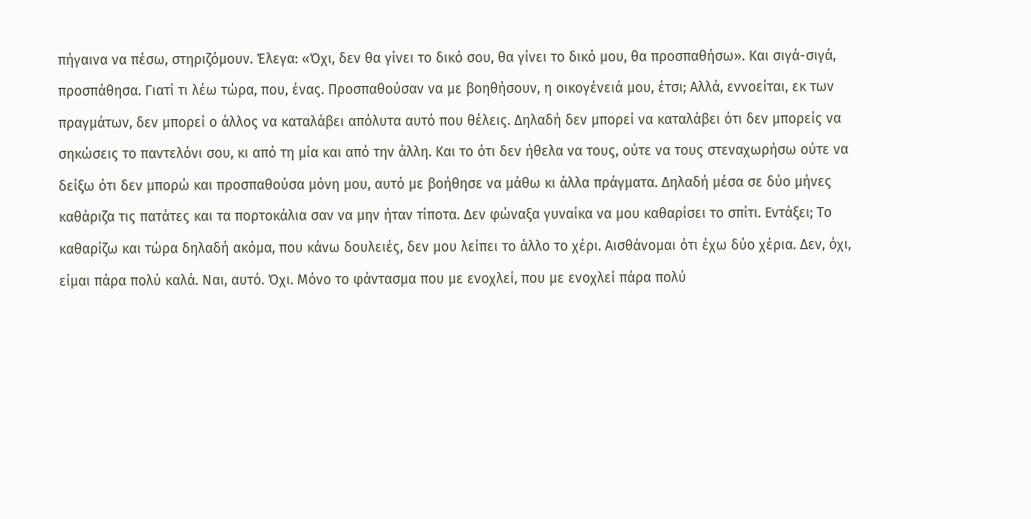πήγαινα να πέσω, στηριζόμουν. Έλεγα: «Όχι, δεν θα γίνει το δικό σου, θα γίνει το δικό μου, θα προσπαθήσω». Και σιγά-σιγά, προσπάθησα. Γιατί τι λέω τώρα, που, ένας. Προσπαθούσαν να με βοηθήσουν, η οικογένειά μου, έτσι; Αλλά, εννοείται, εκ των πραγμάτων, δεν μπορεί ο άλλος να καταλάβει απόλυτα αυτό που θέλεις. Δηλαδή δεν μπορεί να καταλάβει ότι δεν μπορείς να σηκώσεις το παντελόνι σου, κι από τη μία και από την άλλη. Και το ότι δεν ήθελα να τους, ούτε να τους στεναχωρήσω ούτε να δείξω ότι δεν μπορώ και προσπαθούσα μόνη μου, αυτό με βοήθησε να μάθω κι άλλα πράγματα. Δηλαδή μέσα σε δύο μήνες καθάριζα τις πατάτες και τα πορτοκάλια σαν να μην ήταν τίποτα. Δεν φώναξα γυναίκα να μου καθαρίσει το σπίτι. Εντάξει; Το καθαρίζω και τώρα δηλαδή ακόμα, που κάνω δουλειές, δεν μου λείπει το άλλο το χέρι. Αισθάνομαι ότι έχω δύο χέρια. Δεν, όχι, είμαι πάρα πολύ καλά. Ναι, αυτό. Όχι. Μόνο το φάντασμα που με ενοχλεί, που με ενοχλεί πάρα πολύ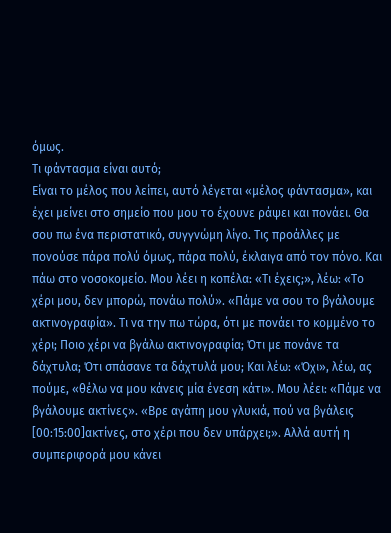όμως.
Τι φάντασμα είναι αυτό;
Είναι το μέλος που λείπει, αυτό λέγεται «μέλος φάντασμα», και έχει μείνει στο σημείο που μου το έχουνε ράψει και πονάει. Θα σου πω ένα περιστατικό, συγγνώμη λίγο. Τις προάλλες με πονούσε πάρα πολύ όμως, πάρα πολύ, έκλαιγα από τον πόνο. Και πάω στο νοσοκομείο. Μου λέει η κοπέλα: «Τι έχεις;», λέω: «Το χέρι μου, δεν μπορώ, πονάω πολύ». «Πάμε να σου το βγάλουμε ακτινογραφία». Τι να την πω τώρα, ότι με πονάει το κομμένο το χέρι; Ποιο χέρι να βγάλω ακτινογραφία; Ότι με πονάνε τα δάχτυλα; Ότι σπάσανε τα δάχτυλά μου; Και λέω: «Όχι», λέω, ας πούμε, «θέλω να μου κάνεις μία ένεση κάτι». Μου λέει: «Πάμε να βγάλουμε ακτίνες». «Βρε αγάπη μου γλυκιά, πού να βγάλεις [00:15:00]ακτίνες, στο χέρι που δεν υπάρχει;». Αλλά αυτή η συμπεριφορά μου κάνει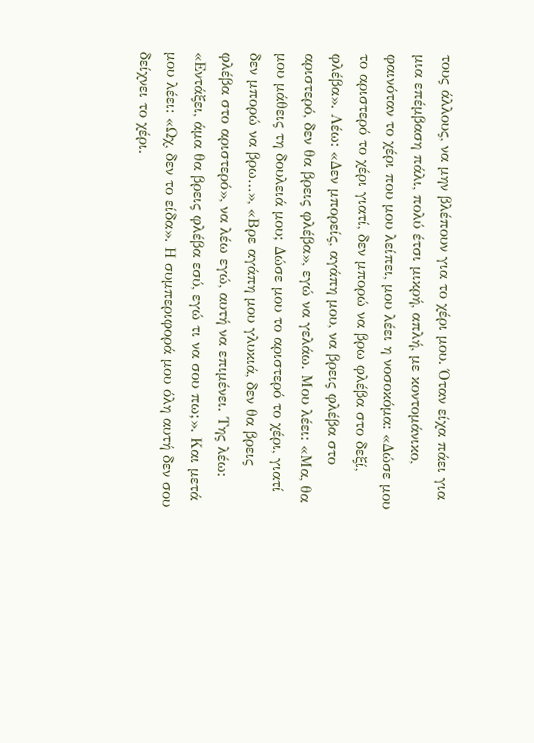τους άλλους, να μην βλέπουν για το χέρι μου. Όταν είχα πάει για μια επέμβαση πάλι, πολύ έτσι μικρή, απλή, με κοντομάνικο, φαινόταν το χέρι που μου λείπει, μου λέει η νοσοκόμα: «Δώσε μου το αριστερό το χέρι γιατί, δεν μπορώ να βρω φλέβα στο δεξί, φλέβα». Λέω: «Δεν μπορείς, αγάπη μου, να βρεις φλέβα στο αριστερό, δεν θα βρεις φλέβα», εγώ να γελάω. Μου λέει: «Μα, θα μου μάθεις τη δουλειά μου; Δώσε μου το αριστερό το χέρι, γιατί δεν μπορώ να βρω…», «Βρε αγάπη μου γλυκιά, δεν θα βρεις φλέβα στο αριστερό», να λέω εγώ, αυτή να επιμένει. Της λέω: «Εντάξει, άμα θα βρεις φλέβα εσύ, εγώ τι να σου πω;». Και μετά μου λέει: «Ωχ, δεν το είδα». Η συμπεριφορά μου όλη αυτή δεν σου δείχνει το χέρι.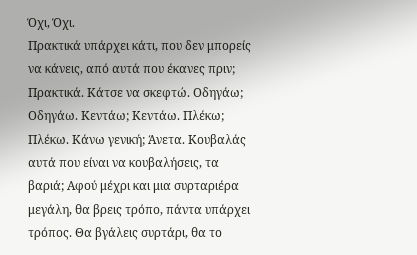Όχι, Όχι.
Πρακτικά υπάρχει κάτι, που δεν μπορείς να κάνεις, από αυτά που έκανες πριν;
Πρακτικά. Κάτσε να σκεφτώ. Οδηγάω; Οδηγάω. Κεντάω; Κεντάω. Πλέκω; Πλέκω. Κάνω γενική; Άνετα. Κουβαλάς αυτά που είναι να κουβαλήσεις, τα βαριά; Αφού μέχρι και μια συρταριέρα μεγάλη, θα βρεις τρόπο, πάντα υπάρχει τρόπος. Θα βγάλεις συρτάρι, θα το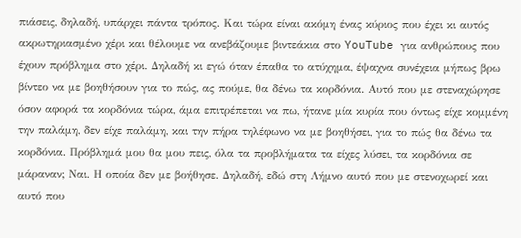πιάσεις, δηλαδή, υπάρχει πάντα τρόπος. Και τώρα είναι ακόμη ένας κύριος που έχει κι αυτός ακρωτηριασμένο χέρι και θέλουμε να ανεβάζουμε βιντεάκια στο YouTube για ανθρώπους που έχουν πρόβλημα στο χέρι. Δηλαδή κι εγώ όταν έπαθα το ατύχημα, έψαχνα συνέχεια μήπως βρω βίντεο να με βοηθήσουν για το πώς, ας πούμε, θα δένω τα κορδόνια. Αυτό που με στεναχώρησε όσον αφορά τα κορδόνια τώρα, άμα επιτρέπεται να πω, ήτανε μία κυρία που όντως είχε κομμένη την παλάμη, δεν είχε παλάμη, και την πήρα τηλέφωνο να με βοηθήσει, για το πώς θα δένω τα κορδόνια. Πρόβλημά μου θα μου πεις, όλα τα προβλήματα τα είχες λύσει, τα κορδόνια σε μάραναν; Ναι. Η οποία δεν με βοήθησε. Δηλαδή, εδώ στη Λήμνο αυτό που με στενοχωρεί και αυτό που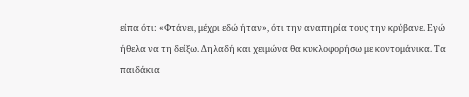είπα ότι: «Φτάνει, μέχρι εδώ ήταν», ότι την αναπηρία τους την κρύβανε. Εγώ ήθελα να τη δείξω. Δηλαδή και χειμώνα θα κυκλοφορήσω με κοντομάνικα. Τα παιδάκια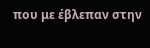που με έβλεπαν στην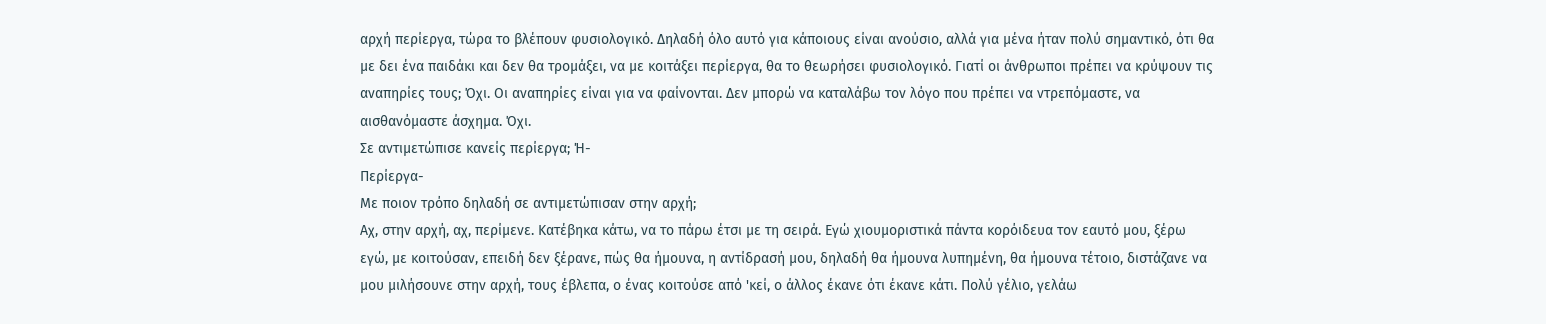αρχή περίεργα, τώρα το βλέπουν φυσιολογικό. Δηλαδή όλο αυτό για κάποιους είναι ανούσιο, αλλά για μένα ήταν πολύ σημαντικό, ότι θα με δει ένα παιδάκι και δεν θα τρομάξει, να με κοιτάξει περίεργα, θα το θεωρήσει φυσιολογικό. Γιατί οι άνθρωποι πρέπει να κρύψουν τις αναπηρίες τους; Όχι. Οι αναπηρίες είναι για να φαίνονται. Δεν μπορώ να καταλάβω τον λόγο που πρέπει να ντρεπόμαστε, να αισθανόμαστε άσχημα. Όχι.
Σε αντιμετώπισε κανείς περίεργα; Ή-
Περίεργα-
Με ποιον τρόπο δηλαδή σε αντιμετώπισαν στην αρχή;
Αχ, στην αρχή, αχ, περίμενε. Κατέβηκα κάτω, να το πάρω έτσι με τη σειρά. Εγώ χιουμοριστικά πάντα κορόιδευα τον εαυτό μου, ξέρω εγώ, με κοιτούσαν, επειδή δεν ξέρανε, πώς θα ήμουνα, η αντίδρασή μου, δηλαδή θα ήμουνα λυπημένη, θα ήμουνα τέτοιο, διστάζανε να μου μιλήσουνε στην αρχή, τους έβλεπα, ο ένας κοιτούσε από 'κεί, ο άλλος έκανε ότι έκανε κάτι. Πολύ γέλιο, γελάω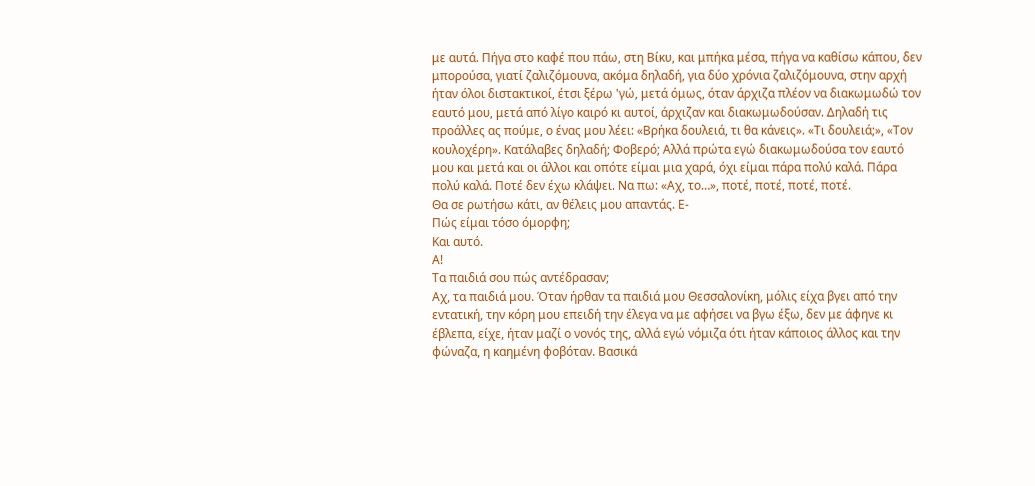με αυτά. Πήγα στο καφέ που πάω, στη Βίκυ, και μπήκα μέσα, πήγα να καθίσω κάπου, δεν μπορούσα, γιατί ζαλιζόμουνα, ακόμα δηλαδή, για δύο χρόνια ζαλιζόμουνα, στην αρχή ήταν όλοι διστακτικοί, έτσι ξέρω 'γώ, μετά όμως, όταν άρχιζα πλέον να διακωμωδώ τον εαυτό μου, μετά από λίγο καιρό κι αυτοί, άρχιζαν και διακωμωδούσαν. Δηλαδή τις προάλλες ας πούμε, ο ένας μου λέει: «Βρήκα δουλειά, τι θα κάνεις». «Τι δουλειά;», «Τον κουλοχέρη». Κατάλαβες δηλαδή; Φοβερό; Αλλά πρώτα εγώ διακωμωδούσα τον εαυτό μου και μετά και οι άλλοι και οπότε είμαι μια χαρά, όχι είμαι πάρα πολύ καλά. Πάρα πολύ καλά. Ποτέ δεν έχω κλάψει. Να πω: «Αχ, το…», ποτέ, ποτέ, ποτέ, ποτέ.
Θα σε ρωτήσω κάτι, αν θέλεις μου απαντάς. Ε-
Πώς είμαι τόσο όμορφη;
Και αυτό.
Α!
Τα παιδιά σου πώς αντέδρασαν;
Αχ, τα παιδιά μου. Όταν ήρθαν τα παιδιά μου Θεσσαλονίκη, μόλις είχα βγει από την εντατική, την κόρη μου επειδή την έλεγα να με αφήσει να βγω έξω, δεν με άφηνε κι έβλεπα, είχε, ήταν μαζί ο νονός της, αλλά εγώ νόμιζα ότι ήταν κάποιος άλλος και την φώναζα, η καημένη φοβόταν. Βασικά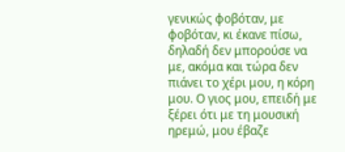γενικώς φοβόταν, με φοβόταν, κι έκανε πίσω, δηλαδή δεν μπορούσε να με, ακόμα και τώρα δεν πιάνει το χέρι μου, η κόρη μου. Ο γιος μου, επειδή με ξέρει ότι με τη μουσική ηρεμώ, μου έβαζε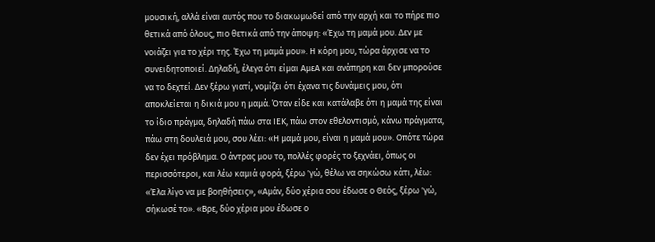μουσική, αλλά είναι αυτός που το διακωμωδεί από την αρχή και το πήρε πιο θετικά από όλους, πιο θετικά από την άποψη: «Έχω τη μαμά μου. Δεν με νοιάζει για το χέρι της. Έχω τη μαμά μου». Η κόρη μου, τώρα άρχισε να το συνειδητοποιεί. Δηλαδή, έλεγα ότι είμαι ΑμεΑ και ανάπηρη και δεν μπορούσε να το δεχτεί. Δεν ξέρω γιατί, νομίζει ότι έχανα τις δυνάμεις μου, ότι αποκλείεται η δικιά μου η μαμά. Όταν είδε και κατάλαβε ότι η μαμά της είναι το ίδιο πράγμα, δηλαδή πάω στα ΙΕΚ, πάω στον εθελοντισμό, κάνω πράγματα, πάω στη δουλειά μου, σου λέει: «Η μαμά μου, είναι η μαμά μου». Οπότε τώρα δεν έχει πρόβλημα. Ο άντρας μου το, πολλές φορές το ξεχνάει, όπως οι περισσότεροι, και λέω καμιά φορά, ξέρω 'γώ, θέλω να σηκώσω κάτι, λέω: «Έλα λίγο να με βοηθήσεις», «Αμάν, δύο χέρια σου έδωσε ο Θεός, ξέρω 'γώ, σήκωσέ το». «Βρε, δύο χέρια μου έδωσε ο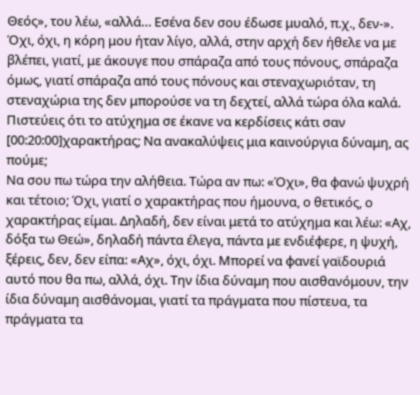Θεός», του λέω, «αλλά… Εσένα δεν σου έδωσε μυαλό, π.χ., δεν-». Όχι, όχι, η κόρη μου ήταν λίγο, αλλά, στην αρχή δεν ήθελε να με βλέπει, γιατί, με άκουγε που σπάραζα από τους πόνους, σπάραζα όμως, γιατί σπάραζα από τους πόνους και στεναχωριόταν, τη στεναχώρια της δεν μπορούσε να τη δεχτεί, αλλά τώρα όλα καλά.
Πιστεύεις ότι το ατύχημα σε έκανε να κερδίσεις κάτι σαν [00:20:00]χαρακτήρας; Να ανακαλύψεις μια καινούργια δύναμη, ας πούμε;
Να σου πω τώρα την αλήθεια. Τώρα αν πω: «Όχι», θα φανώ ψυχρή και τέτοιο; Όχι, γιατί ο χαρακτήρας που ήμουνα, ο θετικός, ο χαρακτήρας είμαι. Δηλαδή, δεν είναι μετά το ατύχημα και λέω: «Αχ, δόξα τω Θεώ», δηλαδή πάντα έλεγα, πάντα με ενδιέφερε, η ψυχή, ξέρεις, δεν, δεν είπα: «Αχ», όχι, όχι. Μπορεί να φανεί γαϊδουριά αυτό που θα πω, αλλά, όχι. Την ίδια δύναμη που αισθανόμουν, την ίδια δύναμη αισθάνομαι, γιατί τα πράγματα που πίστευα, τα πράγματα τα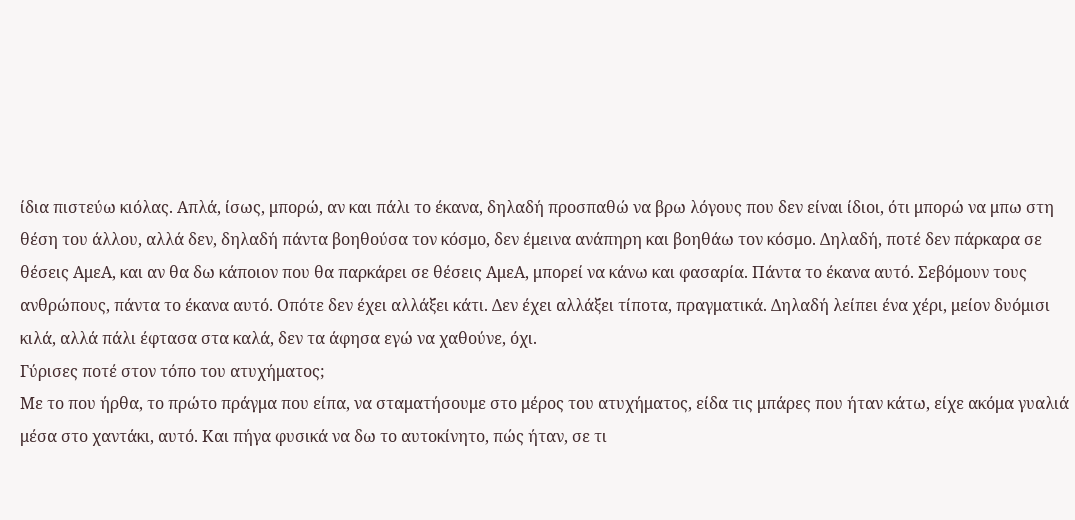ίδια πιστεύω κιόλας. Απλά, ίσως, μπορώ, αν και πάλι το έκανα, δηλαδή προσπαθώ να βρω λόγους που δεν είναι ίδιοι, ότι μπορώ να μπω στη θέση του άλλου, αλλά δεν, δηλαδή πάντα βοηθούσα τον κόσμο, δεν έμεινα ανάπηρη και βοηθάω τον κόσμο. Δηλαδή, ποτέ δεν πάρκαρα σε θέσεις ΑμεΑ, και αν θα δω κάποιον που θα παρκάρει σε θέσεις ΑμεΑ, μπορεί να κάνω και φασαρία. Πάντα το έκανα αυτό. Σεβόμουν τους ανθρώπους, πάντα το έκανα αυτό. Οπότε δεν έχει αλλάξει κάτι. Δεν έχει αλλάξει τίποτα, πραγματικά. Δηλαδή λείπει ένα χέρι, μείον δυόμισι κιλά, αλλά πάλι έφτασα στα καλά, δεν τα άφησα εγώ να χαθούνε, όχι.
Γύρισες ποτέ στον τόπο του ατυχήματος;
Με το που ήρθα, το πρώτο πράγμα που είπα, να σταματήσουμε στο μέρος του ατυχήματος, είδα τις μπάρες που ήταν κάτω, είχε ακόμα γυαλιά μέσα στο χαντάκι, αυτό. Και πήγα φυσικά να δω το αυτοκίνητο, πώς ήταν, σε τι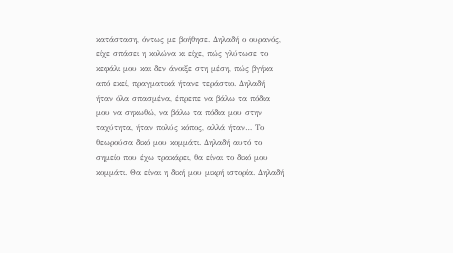κατάσταση, όντως με βοήθησε. Δηλαδή ο ουρανός, είχε σπάσει η κολώνα κι είχε, πώς γλύτωσε το κεφάλι μου και δεν άνοιξε στη μέση, πώς βγήκα από εκεί, πραγματικά ήτανε τεράστιο. Δηλαδή ήταν όλα σπασμένα, έπρεπε να βάλω τα πόδια μου να σηκωθώ, να βάλω τα πόδια μου στην ταχύτητα, ήταν πολύς κόπος, αλλά ήταν… Το θεωρούσα δικό μου κομμάτι. Δηλαδή αυτό το σημείο που έχω τρακάρει, θα είναι το δικό μου κομμάτι. Θα είναι η δική μου μικρή ιστορία. Δηλαδή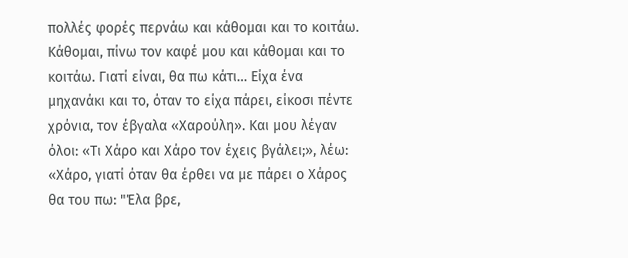πολλές φορές περνάω και κάθομαι και το κοιτάω. Κάθομαι, πίνω τον καφέ μου και κάθομαι και το κοιτάω. Γιατί είναι, θα πω κάτι… Είχα ένα μηχανάκι και το, όταν το είχα πάρει, είκοσι πέντε χρόνια, τον έβγαλα «Χαρούλη». Και μου λέγαν όλοι: «Τι Χάρο και Χάρο τον έχεις βγάλει;», λέω: «Χάρο, γιατί όταν θα έρθει να με πάρει ο Χάρος θα του πω: "Έλα βρε,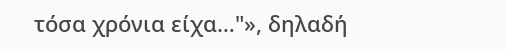τόσα χρόνια είχα…"», δηλαδή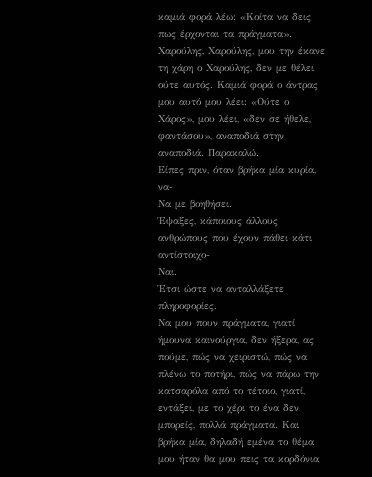καμιά φορά λέω: «Κοίτα να δεις πως έρχονται τα πράγματα». Χαρούλης, Χαρούλης, μου την έκανε τη χάρη ο Χαρούλης, δεν με θέλει ούτε αυτός. Καμιά φορά ο άντρας μου αυτό μου λέει: «Ούτε ο Χάρος», μου λέει, «δεν σε ήθελε, φαντάσου», αναποδιά στην αναποδιά. Παρακαλώ.
Είπες πριν, όταν βρήκα μία κυρία, να-
Να με βοηθήσει.
Έψαξες, κάποιους άλλους ανθρώπους που έχουν πάθει κάτι αντίστοιχο-
Ναι.
Έτσι ώστε να ανταλλάξετε πληροφορίες.
Να μου πουν πράγματα, γιατί ήμουνα καινούργια, δεν ήξερα, ας πούμε, πώς να χειριστώ, πώς να πλένω το ποτήρι, πώς να πάρω την κατσαρόλα από το τέτοιο, γιατί, εντάξει, με το χέρι το ένα δεν μπορείς, πολλά πράγματα. Και βρήκα μία, δηλαδή εμένα το θέμα μου ήταν θα μου πεις τα κορδόνια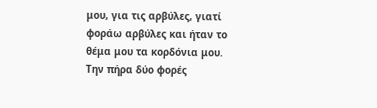μου, για τις αρβύλες, γιατί φοράω αρβύλες και ήταν το θέμα μου τα κορδόνια μου. Την πήρα δύο φορές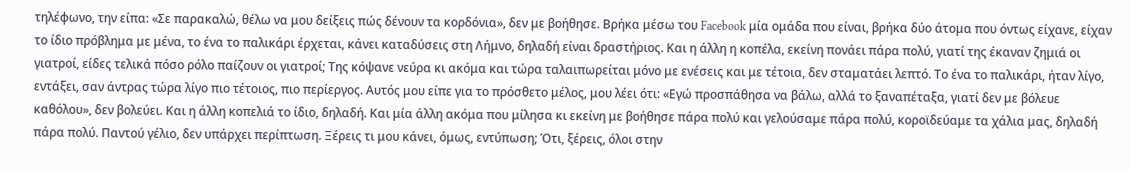τηλέφωνο, την είπα: «Σε παρακαλώ, θέλω να μου δείξεις πώς δένουν τα κορδόνια», δεν με βοήθησε. Βρήκα μέσω του Facebook μία ομάδα που είναι, βρήκα δύο άτομα που όντως είχανε, είχαν το ίδιο πρόβλημα με μένα, το ένα το παλικάρι έρχεται, κάνει καταδύσεις στη Λήμνο, δηλαδή είναι δραστήριος. Και η άλλη η κοπέλα, εκείνη πονάει πάρα πολύ, γιατί της έκαναν ζημιά οι γιατροί, είδες τελικά πόσο ρόλο παίζουν οι γιατροί; Της κόψανε νεύρα κι ακόμα και τώρα ταλαιπωρείται μόνο με ενέσεις και με τέτοια, δεν σταματάει λεπτό. Το ένα το παλικάρι, ήταν λίγο, εντάξει, σαν άντρας τώρα λίγο πιο τέτοιος, πιο περίεργος. Αυτός μου είπε για το πρόσθετο μέλος, μου λέει ότι: «Εγώ προσπάθησα να βάλω, αλλά το ξαναπέταξα, γιατί δεν με βόλευε καθόλου», δεν βολεύει. Και η άλλη κοπελιά το ίδιο, δηλαδή. Και μία άλλη ακόμα που μίλησα κι εκείνη με βοήθησε πάρα πολύ και γελούσαμε πάρα πολύ, κοροϊδεύαμε τα χάλια μας, δηλαδή πάρα πολύ. Παντού γέλιο, δεν υπάρχει περίπτωση. Ξέρεις τι μου κάνει, όμως, εντύπωση; Ότι, ξέρεις, όλοι στην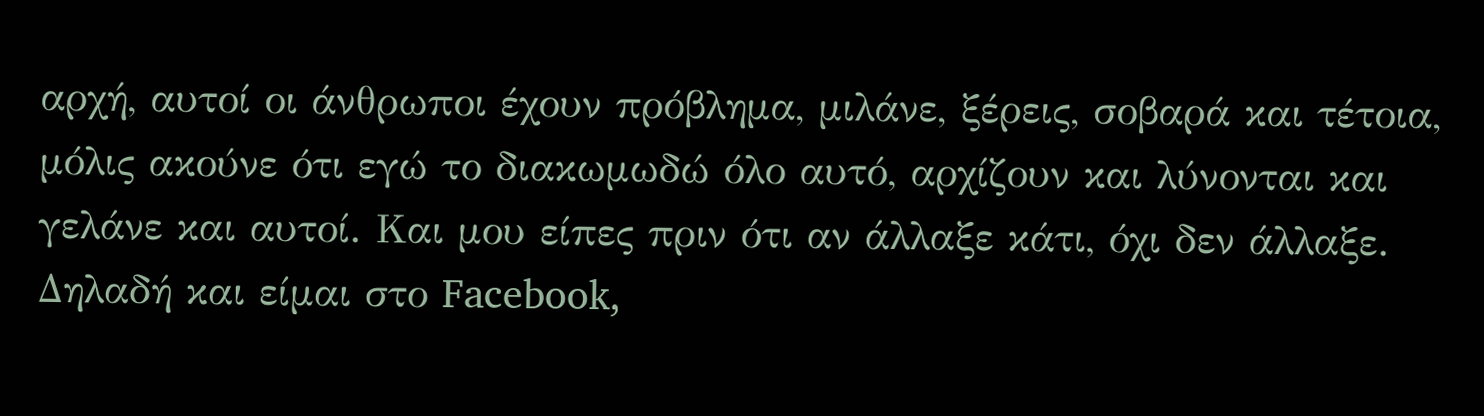αρχή, αυτοί οι άνθρωποι έχουν πρόβλημα, μιλάνε, ξέρεις, σοβαρά και τέτοια, μόλις ακούνε ότι εγώ το διακωμωδώ όλο αυτό, αρχίζουν και λύνονται και γελάνε και αυτοί. Και μου είπες πριν ότι αν άλλαξε κάτι, όχι δεν άλλαξε. Δηλαδή και είμαι στο Facebook,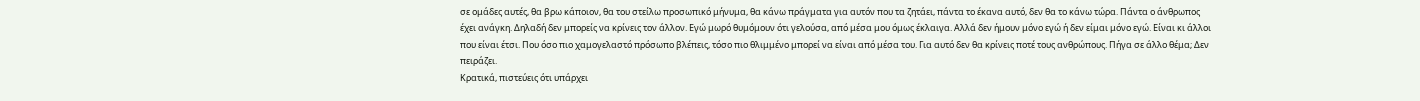σε ομάδες αυτές, θα βρω κάποιον, θα του στείλω προσωπικό μήνυμα, θα κάνω πράγματα για αυτόν που τα ζητάει, πάντα το έκανα αυτό, δεν θα το κάνω τώρα. Πάντα ο άνθρωπος έχει ανάγκη. Δηλαδή δεν μπορείς να κρίνεις τον άλλον. Εγώ μωρό θυμόμουν ότι γελούσα, από μέσα μου όμως έκλαιγα. Αλλά δεν ήμουν μόνο εγώ ή δεν είμαι μόνο εγώ. Είναι κι άλλοι που είναι έτσι. Που όσο πιο χαμογελαστό πρόσωπο βλέπεις, τόσο πιο θλιμμένο μπορεί να είναι από μέσα του. Για αυτό δεν θα κρίνεις ποτέ τους ανθρώπους. Πήγα σε άλλο θέμα; Δεν πειράζει.
Κρατικά, πιστεύεις ότι υπάρχει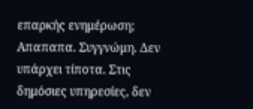επαρκής ενημέρωση;
Απαπαπα. Συγγνώμη. Δεν υπάρχει τίποτα. Στις δημόσιες υπηρεσίες, δεν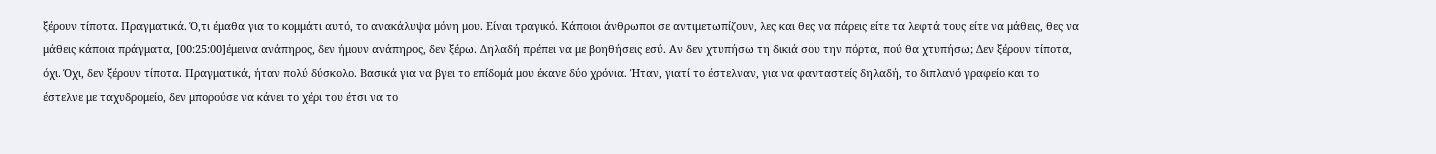ξέρουν τίποτα. Πραγματικά. Ό,τι έμαθα για το κομμάτι αυτό, το ανακάλυψα μόνη μου. Είναι τραγικό. Κάποιοι άνθρωποι σε αντιμετωπίζουν, λες και θες να πάρεις είτε τα λεφτά τους είτε να μάθεις, θες να μάθεις κάποια πράγματα, [00:25:00]έμεινα ανάπηρος, δεν ήμουν ανάπηρος, δεν ξέρω. Δηλαδή πρέπει να με βοηθήσεις εσύ. Αν δεν χτυπήσω τη δικιά σου την πόρτα, πού θα χτυπήσω; Δεν ξέρουν τίποτα, όχι. Όχι, δεν ξέρουν τίποτα. Πραγματικά, ήταν πολύ δύσκολο. Βασικά για να βγει το επίδομά μου έκανε δύο χρόνια. Ήταν, γιατί το έστελναν, για να φανταστείς δηλαδή, το διπλανό γραφείο και το έστελνε με ταχυδρομείο, δεν μπορούσε να κάνει το χέρι του έτσι να το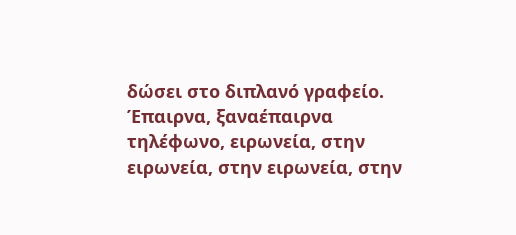δώσει στο διπλανό γραφείο. Έπαιρνα, ξαναέπαιρνα τηλέφωνο, ειρωνεία, στην ειρωνεία, στην ειρωνεία, στην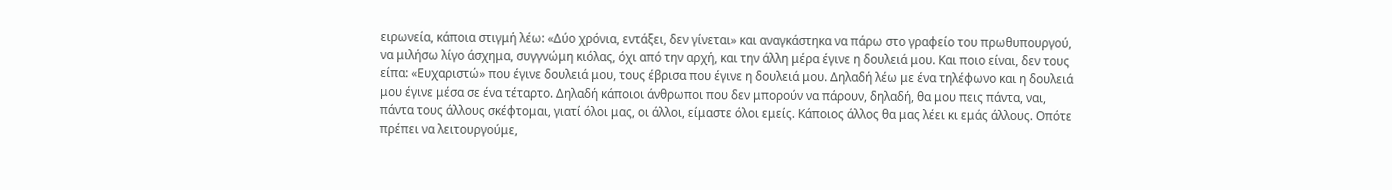ειρωνεία, κάποια στιγμή λέω: «Δύο χρόνια, εντάξει, δεν γίνεται» και αναγκάστηκα να πάρω στο γραφείο του πρωθυπουργού, να μιλήσω λίγο άσχημα, συγγνώμη κιόλας, όχι από την αρχή, και την άλλη μέρα έγινε η δουλειά μου. Και ποιο είναι, δεν τους είπα: «Ευχαριστώ» που έγινε δουλειά μου, τους έβρισα που έγινε η δουλειά μου. Δηλαδή λέω με ένα τηλέφωνο και η δουλειά μου έγινε μέσα σε ένα τέταρτο. Δηλαδή κάποιοι άνθρωποι που δεν μπορούν να πάρουν, δηλαδή, θα μου πεις πάντα, ναι, πάντα τους άλλους σκέφτομαι, γιατί όλοι μας, οι άλλοι, είμαστε όλοι εμείς. Κάποιος άλλος θα μας λέει κι εμάς άλλους. Οπότε πρέπει να λειτουργούμε,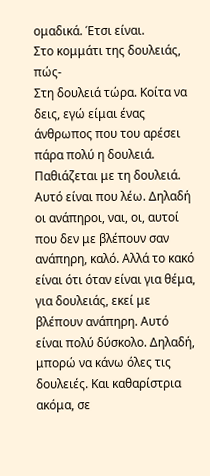ομαδικά. Έτσι είναι.
Στο κομμάτι της δουλειάς, πώς-
Στη δουλειά τώρα. Κοίτα να δεις, εγώ είμαι ένας άνθρωπος που του αρέσει πάρα πολύ η δουλειά. Παθιάζεται με τη δουλειά. Αυτό είναι που λέω. Δηλαδή οι ανάπηροι, ναι, οι, αυτοί που δεν με βλέπουν σαν ανάπηρη, καλό. Αλλά το κακό είναι ότι όταν είναι για θέμα, για δουλειάς, εκεί με βλέπουν ανάπηρη. Αυτό είναι πολύ δύσκολο. Δηλαδή, μπορώ να κάνω όλες τις δουλειές. Και καθαρίστρια ακόμα, σε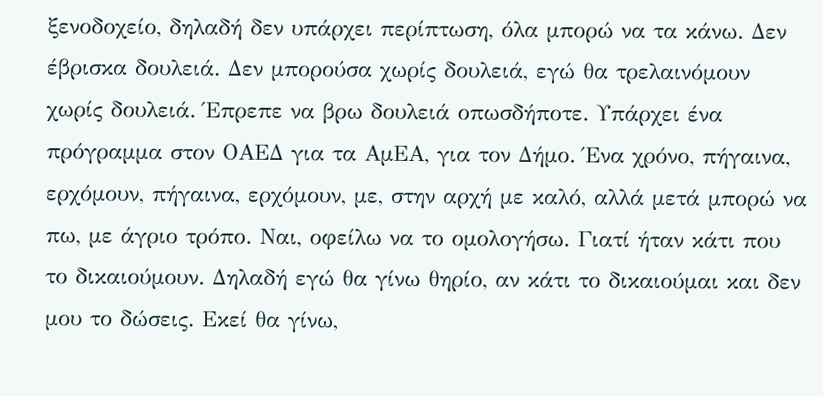ξενοδοχείο, δηλαδή δεν υπάρχει περίπτωση, όλα μπορώ να τα κάνω. Δεν έβρισκα δουλειά. Δεν μπορούσα χωρίς δουλειά, εγώ θα τρελαινόμουν χωρίς δουλειά. Έπρεπε να βρω δουλειά οπωσδήποτε. Υπάρχει ένα πρόγραμμα στον ΟΑΕΔ για τα ΑμΕΑ, για τον Δήμο. Ένα χρόνο, πήγαινα, ερχόμουν, πήγαινα, ερχόμουν, με, στην αρχή με καλό, αλλά μετά μπορώ να πω, με άγριο τρόπο. Ναι, οφείλω να το ομολογήσω. Γιατί ήταν κάτι που το δικαιούμουν. Δηλαδή εγώ θα γίνω θηρίο, αν κάτι το δικαιούμαι και δεν μου το δώσεις. Εκεί θα γίνω,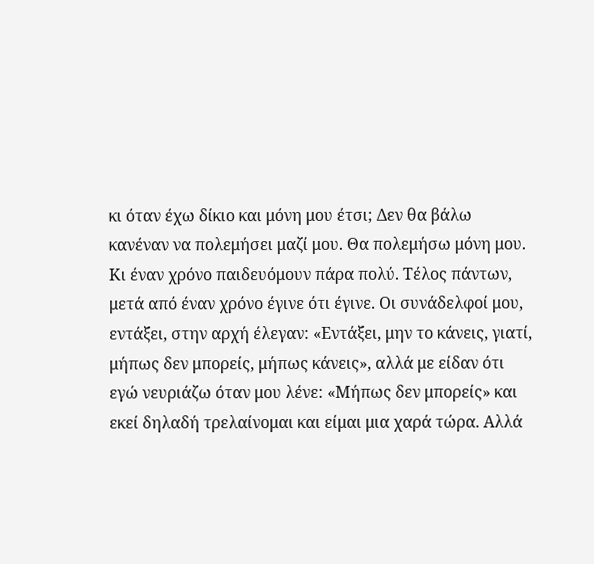κι όταν έχω δίκιο και μόνη μου έτσι; Δεν θα βάλω κανέναν να πολεμήσει μαζί μου. Θα πολεμήσω μόνη μου. Κι έναν χρόνο παιδευόμουν πάρα πολύ. Τέλος πάντων, μετά από έναν χρόνο έγινε ότι έγινε. Οι συνάδελφοί μου, εντάξει, στην αρχή έλεγαν: «Εντάξει, μην το κάνεις, γιατί, μήπως δεν μπορείς, μήπως κάνεις», αλλά με είδαν ότι εγώ νευριάζω όταν μου λένε: «Μήπως δεν μπορείς» και εκεί δηλαδή τρελαίνομαι και είμαι μια χαρά τώρα. Αλλά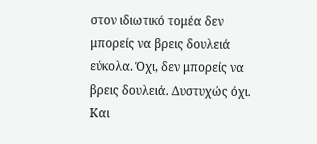στον ιδιωτικό τομέα δεν μπορείς να βρεις δουλειά εύκολα. Όχι, δεν μπορείς να βρεις δουλειά. Δυστυχώς όχι. Και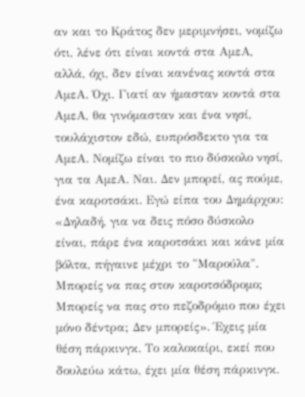αν και το Κράτος δεν μεριμνήσει, νομίζω ότι, λένε ότι είναι κοντά στα ΑμεΑ, αλλά, όχι, δεν είναι κανένας κοντά στα ΑμεΑ. Όχι. Γιατί αν ήμασταν κοντά στα ΑμεΑ, θα γινόμασταν και ένα νησί, τουλάχιστον εδώ, ευπρόσδεκτο για τα ΑμεΑ. Νομίζω είναι το πιο δύσκολο νησί, για τα ΑμεΑ. Ναι. Δεν μπορεί, ας πούμε, ένα καροτσάκι. Εγώ είπα του Δημάρχου: «Δηλαδή, για να δεις πόσο δύσκολο είναι, πάρε ένα καροτσάκι και κάνε μία βόλτα, πήγαινε μέχρι το "Μαρούλα". Μπορείς να πας στον καροτσόδρομο; Μπορείς να πας στο πεζοδρόμιο που έχει μόνο δέντρα; Δεν μπορείς». Έχεις μία θέση πάρκινγκ. Το καλοκαίρι, εκεί που δουλεύω κάτω, έχει μία θέση πάρκινγκ.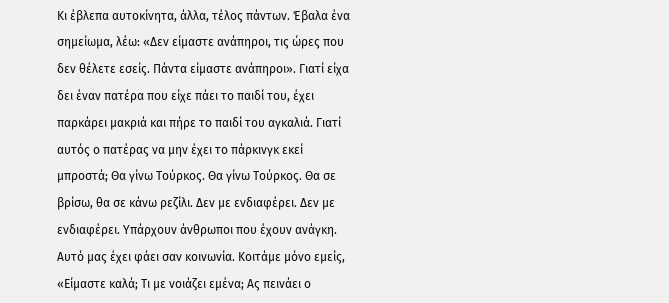Κι έβλεπα αυτοκίνητα, άλλα, τέλος πάντων. Έβαλα ένα σημείωμα, λέω: «Δεν είμαστε ανάπηροι, τις ώρες που δεν θέλετε εσείς. Πάντα είμαστε ανάπηροι». Γιατί είχα δει έναν πατέρα που είχε πάει το παιδί του, έχει παρκάρει μακριά και πήρε το παιδί του αγκαλιά. Γιατί αυτός ο πατέρας να μην έχει το πάρκινγκ εκεί μπροστά; Θα γίνω Τούρκος. Θα γίνω Τούρκος. Θα σε βρίσω, θα σε κάνω ρεζίλι. Δεν με ενδιαφέρει. Δεν με ενδιαφέρει. Υπάρχουν άνθρωποι που έχουν ανάγκη. Αυτό μας έχει φάει σαν κοινωνία. Κοιτάμε μόνο εμείς, «Είμαστε καλά; Τι με νοιάζει εμένα; Ας πεινάει ο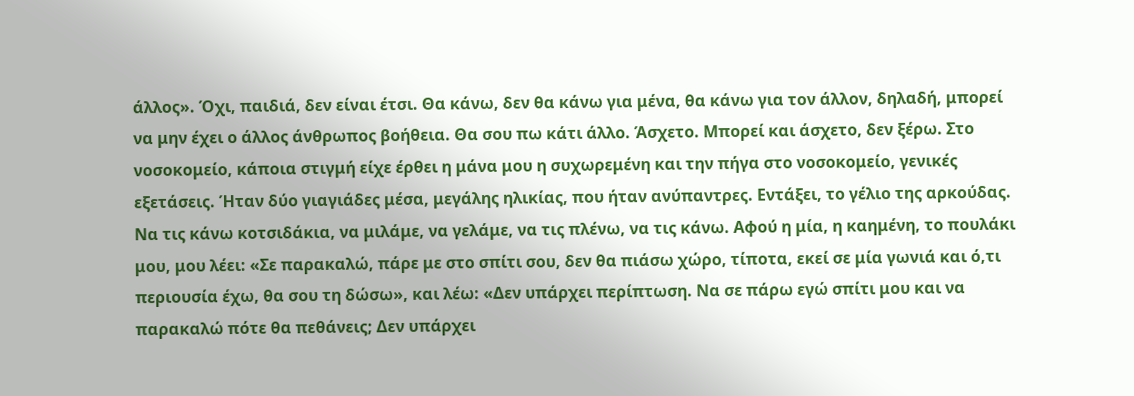άλλος». Όχι, παιδιά, δεν είναι έτσι. Θα κάνω, δεν θα κάνω για μένα, θα κάνω για τον άλλον, δηλαδή, μπορεί να μην έχει ο άλλος άνθρωπος βοήθεια. Θα σου πω κάτι άλλο. Άσχετο. Μπορεί και άσχετο, δεν ξέρω. Στο νοσοκομείο, κάποια στιγμή είχε έρθει η μάνα μου η συχωρεμένη και την πήγα στο νοσοκομείο, γενικές εξετάσεις. Ήταν δύο γιαγιάδες μέσα, μεγάλης ηλικίας, που ήταν ανύπαντρες. Εντάξει, το γέλιο της αρκούδας. Να τις κάνω κοτσιδάκια, να μιλάμε, να γελάμε, να τις πλένω, να τις κάνω. Αφού η μία, η καημένη, το πουλάκι μου, μου λέει: «Σε παρακαλώ, πάρε με στο σπίτι σου, δεν θα πιάσω χώρο, τίποτα, εκεί σε μία γωνιά και ό,τι περιουσία έχω, θα σου τη δώσω», και λέω: «Δεν υπάρχει περίπτωση. Να σε πάρω εγώ σπίτι μου και να παρακαλώ πότε θα πεθάνεις; Δεν υπάρχει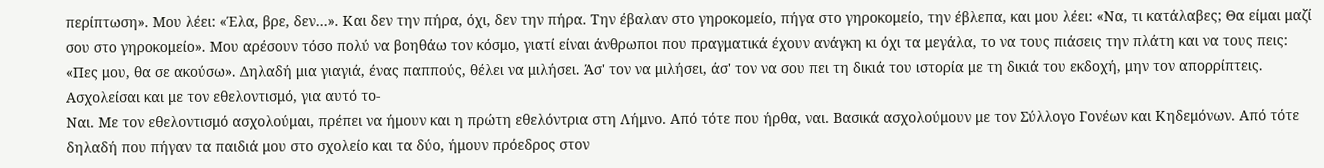περίπτωση». Μου λέει: «Έλα, βρε, δεν…». Και δεν την πήρα, όχι, δεν την πήρα. Την έβαλαν στο γηροκομείο, πήγα στο γηροκομείο, την έβλεπα, και μου λέει: «Να, τι κατάλαβες; Θα είμαι μαζί σου στο γηροκομείο». Μου αρέσουν τόσο πολύ να βοηθάω τον κόσμο, γιατί είναι άνθρωποι που πραγματικά έχουν ανάγκη κι όχι τα μεγάλα, το να τους πιάσεις την πλάτη και να τους πεις: «Πες μου, θα σε ακούσω». Δηλαδή μια γιαγιά, ένας παππούς, θέλει να μιλήσει. Άσ' τον να μιλήσει, άσ' τον να σου πει τη δικιά του ιστορία με τη δικιά του εκδοχή, μην τον απορρίπτεις.
Ασχολείσαι και με τον εθελοντισμό, για αυτό το-
Ναι. Με τον εθελοντισμό ασχολούμαι, πρέπει να ήμουν και η πρώτη εθελόντρια στη Λήμνο. Από τότε που ήρθα, ναι. Βασικά ασχολούμουν με τον Σύλλογο Γονέων και Κηδεμόνων. Από τότε δηλαδή που πήγαν τα παιδιά μου στο σχολείο και τα δύο, ήμουν πρόεδρος στον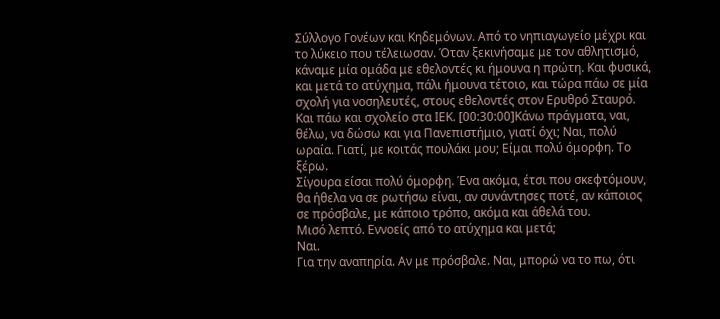Σύλλογο Γονέων και Κηδεμόνων. Από το νηπιαγωγείο μέχρι και το λύκειο που τέλειωσαν. Όταν ξεκινήσαμε με τον αθλητισμό, κάναμε μία ομάδα με εθελοντές κι ήμουνα η πρώτη. Και φυσικά, και μετά το ατύχημα, πάλι ήμουνα τέτοιο, και τώρα πάω σε μία σχολή για νοσηλευτές, στους εθελοντές στον Ερυθρό Σταυρό. Και πάω και σχολείο στα ΙΕΚ. [00:30:00]Κάνω πράγματα, ναι, θέλω, να δώσω και για Πανεπιστήμιο, γιατί όχι; Ναι, πολύ ωραία. Γιατί, με κοιτάς πουλάκι μου; Είμαι πολύ όμορφη. Το ξέρω.
Σίγουρα είσαι πολύ όμορφη. Ένα ακόμα, έτσι που σκεφτόμουν, θα ήθελα να σε ρωτήσω είναι, αν συνάντησες ποτέ, αν κάποιος σε πρόσβαλε, με κάποιο τρόπο, ακόμα και άθελά του.
Μισό λεπτό. Εννοείς από το ατύχημα και μετά;
Ναι.
Για την αναπηρία. Αν με πρόσβαλε. Ναι, μπορώ να το πω, ότι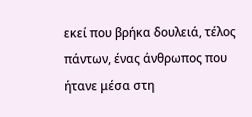εκεί που βρήκα δουλειά, τέλος πάντων, ένας άνθρωπος που ήτανε μέσα στη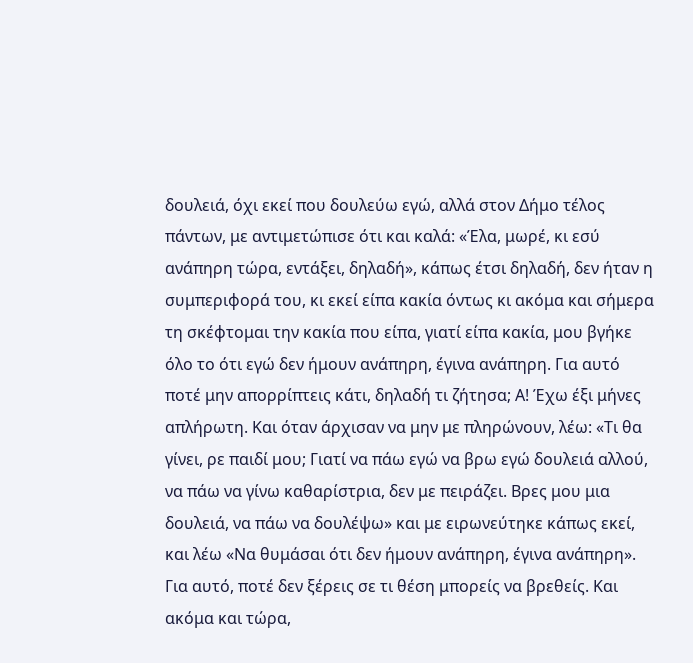δουλειά, όχι εκεί που δουλεύω εγώ, αλλά στον Δήμο τέλος πάντων, με αντιμετώπισε ότι και καλά: «Έλα, μωρέ, κι εσύ ανάπηρη τώρα, εντάξει, δηλαδή», κάπως έτσι δηλαδή, δεν ήταν η συμπεριφορά του, κι εκεί είπα κακία όντως κι ακόμα και σήμερα τη σκέφτομαι την κακία που είπα, γιατί είπα κακία, μου βγήκε όλο το ότι εγώ δεν ήμουν ανάπηρη, έγινα ανάπηρη. Για αυτό ποτέ μην απορρίπτεις κάτι, δηλαδή τι ζήτησα; Α! Έχω έξι μήνες απλήρωτη. Και όταν άρχισαν να μην με πληρώνουν, λέω: «Τι θα γίνει, ρε παιδί μου; Γιατί να πάω εγώ να βρω εγώ δουλειά αλλού, να πάω να γίνω καθαρίστρια, δεν με πειράζει. Βρες μου μια δουλειά, να πάω να δουλέψω» και με ειρωνεύτηκε κάπως εκεί, και λέω «Να θυμάσαι ότι δεν ήμουν ανάπηρη, έγινα ανάπηρη». Για αυτό, ποτέ δεν ξέρεις σε τι θέση μπορείς να βρεθείς. Και ακόμα και τώρα,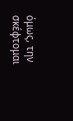όμως, την σκέφτομαι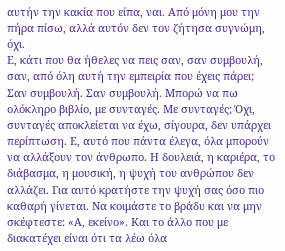αυτήν την κακία που είπα, ναι. Από μόνη μου την πήρα πίσω, αλλά αυτόν δεν τον ζήτησα συγνώμη, όχι.
Ε, κάτι που θα ήθελες να πεις σαν, σαν συμβουλή, σαν, από όλη αυτή την εμπειρία που έχεις πάρει;
Σαν συμβουλή. Σαν συμβουλή. Μπορώ να πω ολόκληρο βιβλίο, με συνταγές. Με συνταγές; Όχι, συνταγές αποκλείεται να έχω, σίγουρα, δεν υπάρχει περίπτωση. Ε, αυτό που πάντα έλεγα, όλα μπορούν να αλλάξουν τον άνθρωπο. Η δουλειά, η καριέρα, το διάβασμα, η μουσική, η ψυχή του ανθρώπου δεν αλλάζει. Για αυτό κρατήστε την ψυχή σας όσο πιο καθαρή γίνεται. Να κοιμάστε το βράδυ και να μην σκέφτεστε: «Α, εκείνο». Και το άλλο που με διακατέχει είναι ότι τα λέω όλα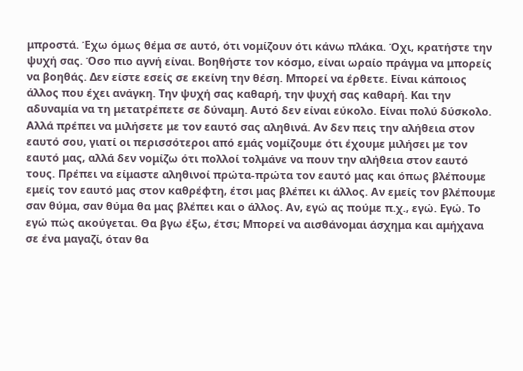μπροστά. Έχω όμως θέμα σε αυτό, ότι νομίζουν ότι κάνω πλάκα. Όχι, κρατήστε την ψυχή σας. Όσο πιο αγνή είναι. Βοηθήστε τον κόσμο, είναι ωραίο πράγμα να μπορείς να βοηθάς. Δεν είστε εσείς σε εκείνη την θέση. Μπορεί να έρθετε. Είναι κάποιος άλλος που έχει ανάγκη. Την ψυχή σας καθαρή, την ψυχή σας καθαρή. Και την αδυναμία να τη μετατρέπετε σε δύναμη. Αυτό δεν είναι εύκολο. Είναι πολύ δύσκολο. Αλλά πρέπει να μιλήσετε με τον εαυτό σας αληθινά. Αν δεν πεις την αλήθεια στον εαυτό σου, γιατί οι περισσότεροι από εμάς νομίζουμε ότι έχουμε μιλήσει με τον εαυτό μας, αλλά δεν νομίζω ότι πολλοί τολμάνε να πουν την αλήθεια στον εαυτό τους. Πρέπει να είμαστε αληθινοί πρώτα-πρώτα τον εαυτό μας και όπως βλέπουμε εμείς τον εαυτό μας στον καθρέφτη, έτσι μας βλέπει κι άλλος. Αν εμείς τον βλέπουμε σαν θύμα, σαν θύμα θα μας βλέπει και ο άλλος. Αν, εγώ ας πούμε π.χ., εγώ. Εγώ. Το εγώ πώς ακούγεται. Θα βγω έξω, έτσι; Μπορεί να αισθάνομαι άσχημα και αμήχανα σε ένα μαγαζί, όταν θα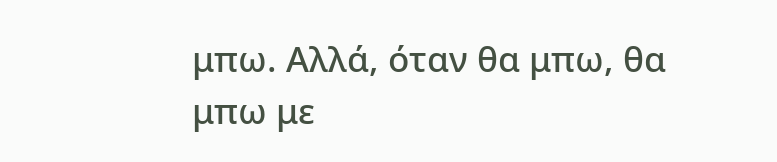μπω. Αλλά, όταν θα μπω, θα μπω με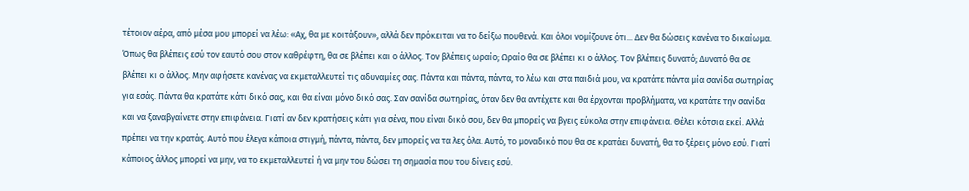τέτοιον αέρα, από μέσα μου μπορεί να λέω: «Αχ, θα με κοιτάξουν», αλλά δεν πρόκειται να το δείξω πουθενά. Και όλοι νομίζουνε ότι... Δεν θα δώσεις κανένα το δικαίωμα. Όπως θα βλέπεις εσύ τον εαυτό σου στον καθρέφτη, θα σε βλέπει και ο άλλος. Τον βλέπεις ωραίο; Ωραίο θα σε βλέπει κι ο άλλος. Τον βλέπεις δυνατό; Δυνατό θα σε βλέπει κι ο άλλος. Μην αφήσετε κανένας να εκμεταλλευτεί τις αδυναμίες σας. Πάντα και πάντα, πάντα, το λέω και στα παιδιά μου, να κρατάτε πάντα μία σανίδα σωτηρίας για εσάς. Πάντα θα κρατάτε κάτι δικό σας, και θα είναι μόνο δικό σας. Σαν σανίδα σωτηρίας, όταν δεν θα αντέχετε και θα έρχονται προβλήματα, να κρατάτε την σανίδα και να ξαναβγαίνετε στην επιφάνεια. Γιατί αν δεν κρατήσεις κάτι για σένα, που είναι δικό σου, δεν θα μπορείς να βγεις εύκολα στην επιφάνεια. Θέλει κότσια εκεί. Αλλά πρέπει να την κρατάς. Αυτό που έλεγα κάποια στιγμή, πάντα, πάντα, δεν μπορείς να τα λες όλα. Αυτό, το μοναδικό που θα σε κρατάει δυνατή, θα το ξέρεις μόνο εσύ. Γιατί κάποιος άλλος μπορεί να μην, να το εκμεταλλευτεί ή να μην του δώσει τη σημασία που του δίνεις εσύ.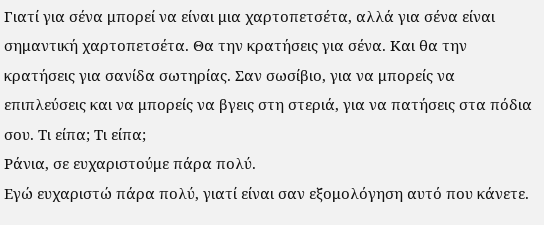Γιατί για σένα μπορεί να είναι μια χαρτοπετσέτα, αλλά για σένα είναι σημαντική χαρτοπετσέτα. Θα την κρατήσεις για σένα. Και θα την κρατήσεις για σανίδα σωτηρίας. Σαν σωσίβιο, για να μπορείς να επιπλεύσεις και να μπορείς να βγεις στη στεριά, για να πατήσεις στα πόδια σου. Τι είπα; Τι είπα;
Ράνια, σε ευχαριστούμε πάρα πολύ.
Εγώ ευχαριστώ πάρα πολύ, γιατί είναι σαν εξομολόγηση αυτό που κάνετε.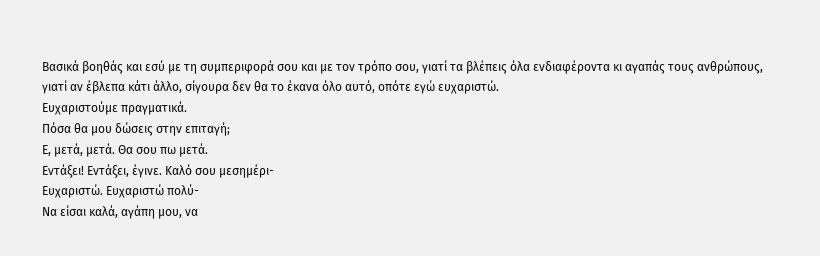Βασικά βοηθάς και εσύ με τη συμπεριφορά σου και με τον τρόπο σου, γιατί τα βλέπεις όλα ενδιαφέροντα κι αγαπάς τους ανθρώπους, γιατί αν έβλεπα κάτι άλλο, σίγουρα δεν θα το έκανα όλο αυτό, οπότε εγώ ευχαριστώ.
Ευχαριστούμε πραγματικά.
Πόσα θα μου δώσεις στην επιταγή;
Ε, μετά, μετά. Θα σου πω μετά.
Εντάξει! Εντάξει, έγινε. Καλό σου μεσημέρι-
Ευχαριστώ. Ευχαριστώ πολύ-
Να είσαι καλά, αγάπη μου, να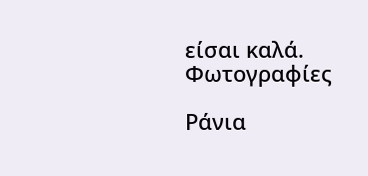είσαι καλά.
Φωτογραφίες

Ράνια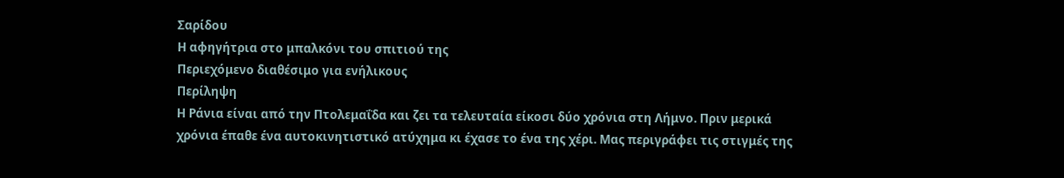Σαρίδου
Η αφηγήτρια στο μπαλκόνι του σπιτιού της
Περιεχόμενο διαθέσιμο για ενήλικους
Περίληψη
Η Ράνια είναι από την Πτολεμαΐδα και ζει τα τελευταία είκοσι δύο χρόνια στη Λήμνο. Πριν μερικά χρόνια έπαθε ένα αυτοκινητιστικό ατύχημα κι έχασε το ένα της χέρι. Μας περιγράφει τις στιγμές της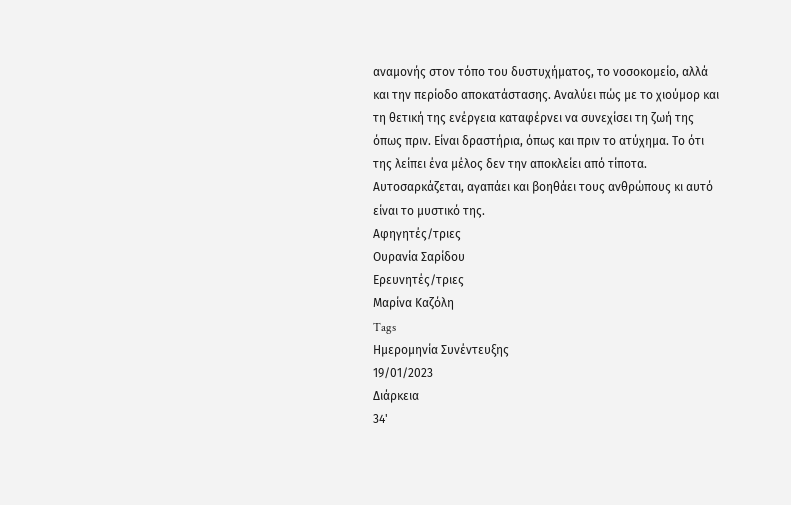αναμονής στον τόπο του δυστυχήματος, το νοσοκομείο, αλλά και την περίοδο αποκατάστασης. Αναλύει πώς με το χιούμορ και τη θετική της ενέργεια καταφέρνει να συνεχίσει τη ζωή της όπως πριν. Είναι δραστήρια, όπως και πριν το ατύχημα. Το ότι της λείπει ένα μέλος δεν την αποκλείει από τίποτα. Αυτοσαρκάζεται, αγαπάει και βοηθάει τους ανθρώπους κι αυτό είναι το μυστικό της.
Αφηγητές/τριες
Ουρανία Σαρίδου
Ερευνητές/τριες
Μαρίνα Καζόλη
Tags
Ημερομηνία Συνέντευξης
19/01/2023
Διάρκεια
34'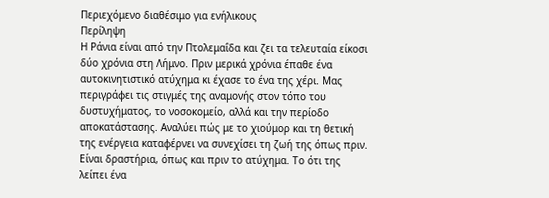Περιεχόμενο διαθέσιμο για ενήλικους
Περίληψη
Η Ράνια είναι από την Πτολεμαΐδα και ζει τα τελευταία είκοσι δύο χρόνια στη Λήμνο. Πριν μερικά χρόνια έπαθε ένα αυτοκινητιστικό ατύχημα κι έχασε το ένα της χέρι. Μας περιγράφει τις στιγμές της αναμονής στον τόπο του δυστυχήματος, το νοσοκομείο, αλλά και την περίοδο αποκατάστασης. Αναλύει πώς με το χιούμορ και τη θετική της ενέργεια καταφέρνει να συνεχίσει τη ζωή της όπως πριν. Είναι δραστήρια, όπως και πριν το ατύχημα. Το ότι της λείπει ένα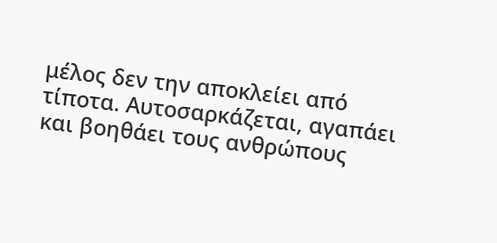μέλος δεν την αποκλείει από τίποτα. Αυτοσαρκάζεται, αγαπάει και βοηθάει τους ανθρώπους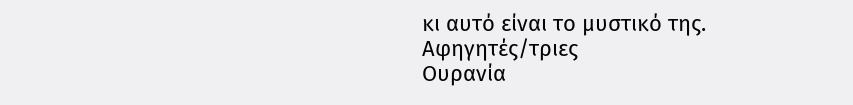κι αυτό είναι το μυστικό της.
Αφηγητές/τριες
Ουρανία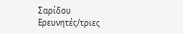Σαρίδου
Ερευνητές/τριες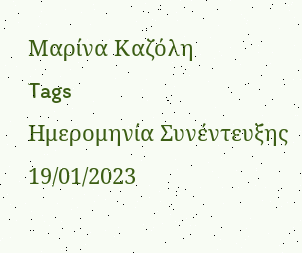Μαρίνα Καζόλη
Tags
Ημερομηνία Συνέντευξης
19/01/2023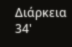Διάρκεια
34'